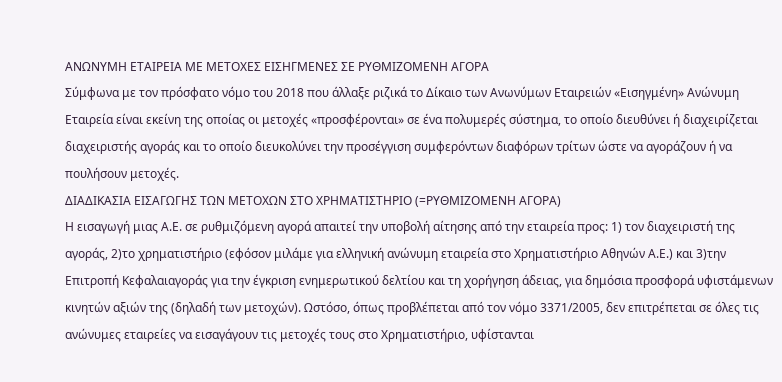ΑΝΩΝΥΜΗ ΕΤΑΙΡΕΙΑ ΜΕ ΜΕΤΟΧΕΣ ΕΙΣΗΓΜΕΝΕΣ ΣΕ ΡΥΘΜΙΖΟΜΕΝΗ ΑΓΟΡΑ
Σύμφωνα με τον πρόσφατο νόμο του 2018 που άλλαξε ριζικά το Δίκαιο των Ανωνύμων Εταιρειών «Εισηγμένη» Ανώνυμη Εταιρεία είναι εκείνη της οποίας οι μετοχές «προσφέρονται» σε ένα πολυμερές σύστημα, το οποίο διευθύνει ή διαχειρίζεται διαχειριστής αγοράς και το οποίο διευκολύνει την προσέγγιση συμφερόντων διαφόρων τρίτων ώστε να αγοράζουν ή να πουλήσουν μετοχές.
ΔΙΑΔΙΚΑΣΙΑ ΕΙΣΑΓΩΓΗΣ ΤΩΝ ΜΕΤΟΧΩΝ ΣΤΟ ΧΡΗΜΑΤΙΣΤΗΡΙΟ (=ΡΥΘΜΙΖΟΜΕΝΗ ΑΓΟΡΑ)
Η εισαγωγή μιας Α.Ε. σε ρυθμιζόμενη αγορά απαιτεί την υποβολή αίτησης από την εταιρεία προς: 1) τον διαχειριστή της αγοράς, 2)το χρηματιστήριο (εφόσον μιλάμε για ελληνική ανώνυμη εταιρεία στο Χρηματιστήριο Αθηνών Α.Ε.) και 3)την Επιτροπή Κεφαλαιαγοράς για την έγκριση ενημερωτικού δελτίου και τη χορήγηση άδειας, για δημόσια προσφορά υφιστάμενων κινητών αξιών της (δηλαδή των μετοχών). Ωστόσο, όπως προβλέπεται από τον νόμο 3371/2005, δεν επιτρέπεται σε όλες τις ανώνυμες εταιρείες να εισαγάγουν τις μετοχές τους στο Χρηματιστήριο, υφίστανται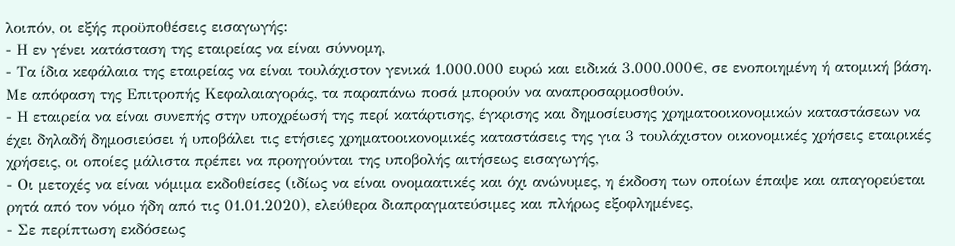λοιπόν, οι εξής προϋποθέσεις εισαγωγής:
- Η εν γένει κατάσταση της εταιρείας να είναι σύννομη,
- Τα ίδια κεφάλαια της εταιρείας να είναι τουλάχιστον γενικά 1.000.000 ευρώ και ειδικά 3.000.000€, σε ενοποιημένη ή ατομική βάση. Με απόφαση της Επιτροπής Κεφαλαιαγοράς, τα παραπάνω ποσά μπορούν να αναπροσαρμοσθούν.
- Η εταιρεία να είναι συνεπής στην υποχρέωσή της περί κατάρτισης, έγκρισης και δημοσίευσης χρηματοοικονομικών καταστάσεων να έχει δηλαδή δημοσιεύσει ή υποβάλει τις ετήσιες χρηματοοικονομικές καταστάσεις της για 3 τουλάχιστον οικονομικές χρήσεις εταιρικές χρήσεις, οι οποίες μάλιστα πρέπει να προηγούνται της υποβολής αιτήσεως εισαγωγής,
- Οι μετοχές να είναι νόμιμα εκδοθείσες (ιδίως να είναι ονομαατικές και όχι ανώνυμες, η έκδοση των οποίων έπαψε και απαγορεύεται ρητά από τον νόμο ήδη από τις 01.01.2020), ελεύθερα διαπραγματεύσιμες και πλήρως εξοφλημένες,
- Σε περίπτωση εκδόσεως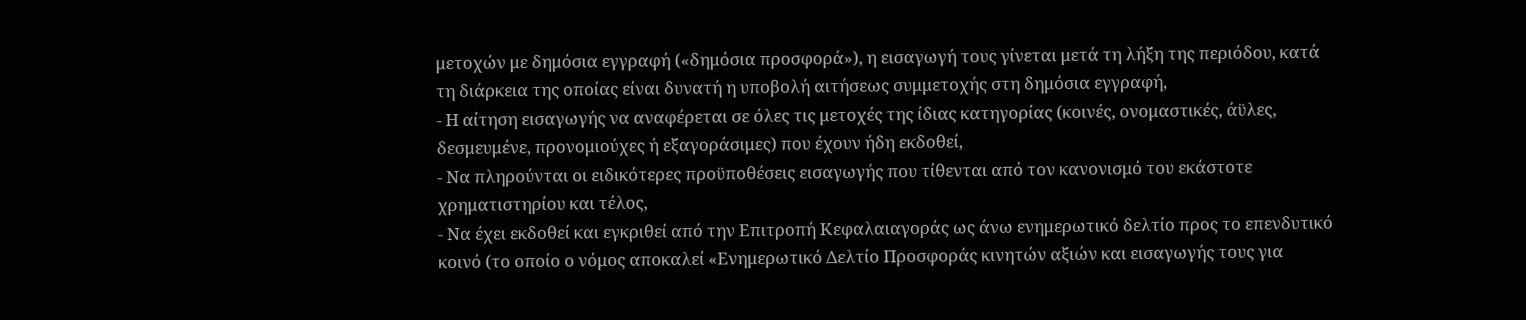μετοχών με δημόσια εγγραφή («δημόσια προσφορά»), η εισαγωγή τους γίνεται μετά τη λήξη της περιόδου, κατά τη διάρκεια της οποίας είναι δυνατή η υποβολή αιτήσεως συμμετοχής στη δημόσια εγγραφή,
- Η αίτηση εισαγωγής να αναφέρεται σε όλες τις μετοχές της ίδιας κατηγορίας (κοινές, ονομαστικές, άϋλες, δεσμευμένε, προνομιούχες ή εξαγοράσιμες) που έχουν ήδη εκδοθεί,
- Να πληρούνται οι ειδικότερες προϋποθέσεις εισαγωγής που τίθενται από τον κανονισμό του εκάστοτε χρηματιστηρίου και τέλος,
- Να έχει εκδοθεί και εγκριθεί από την Επιτροπή Κεφαλαιαγοράς ως άνω ενημερωτικό δελτίο προς το επενδυτικό κοινό (το οποίο ο νόμος αποκαλεί «Ενημερωτικό Δελτίο Προσφοράς κινητών αξιών και εισαγωγής τους για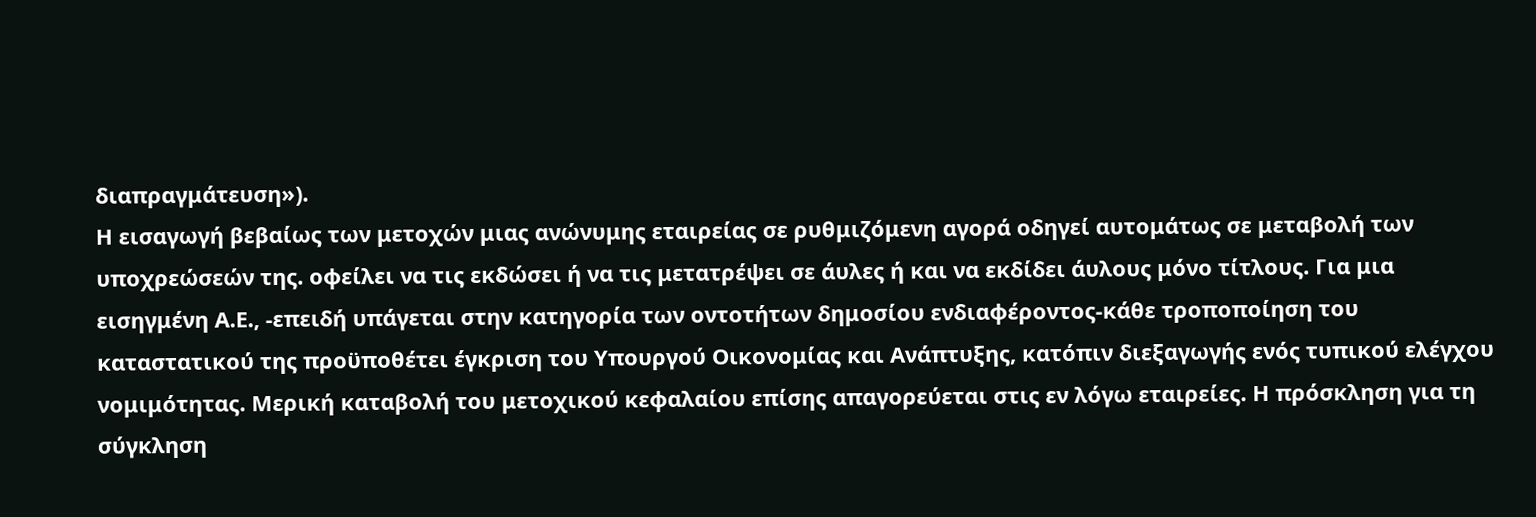διαπραγμάτευση»).
Η εισαγωγή βεβαίως των μετοχών μιας ανώνυμης εταιρείας σε ρυθμιζόμενη αγορά οδηγεί αυτομάτως σε μεταβολή των υποχρεώσεών της. οφείλει να τις εκδώσει ή να τις μετατρέψει σε άυλες ή και να εκδίδει άυλους μόνο τίτλους. Για μια εισηγμένη Α.Ε., -επειδή υπάγεται στην κατηγορία των οντοτήτων δημοσίου ενδιαφέροντος-κάθε τροποποίηση του καταστατικού της προϋποθέτει έγκριση του Υπουργού Οικονομίας και Ανάπτυξης, κατόπιν διεξαγωγής ενός τυπικού ελέγχου νομιμότητας. Μερική καταβολή του μετοχικού κεφαλαίου επίσης απαγορεύεται στις εν λόγω εταιρείες. Η πρόσκληση για τη σύγκληση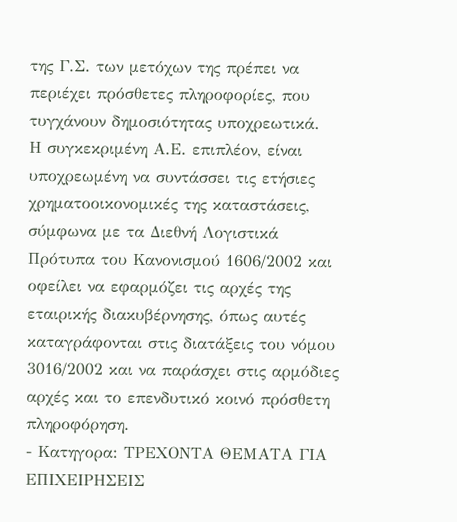της Γ.Σ. των μετόχων της πρέπει να περιέχει πρόσθετες πληροφορίες, που τυγχάνουν δημοσιότητας υποχρεωτικά.
Η συγκεκριμένη Α.Ε. επιπλέον, είναι υποχρεωμένη να συντάσσει τις ετήσιες χρηματοοικονομικές της καταστάσεις, σύμφωνα με τα Διεθνή Λογιστικά Πρότυπα του Κανονισμού 1606/2002 και οφείλει να εφαρμόζει τις αρχές της εταιρικής διακυβέρνησης, όπως αυτές καταγράφονται στις διατάξεις του νόμου 3016/2002 και να παράσχει στις αρμόδιες αρχές και το επενδυτικό κοινό πρόσθετη πληροφόρηση.
- Κατηγορα: ΤΡΕΧΟΝΤΑ ΘΕΜΑΤΑ ΓΙΑ ΕΠΙΧΕΙΡΗΣΕΙΣ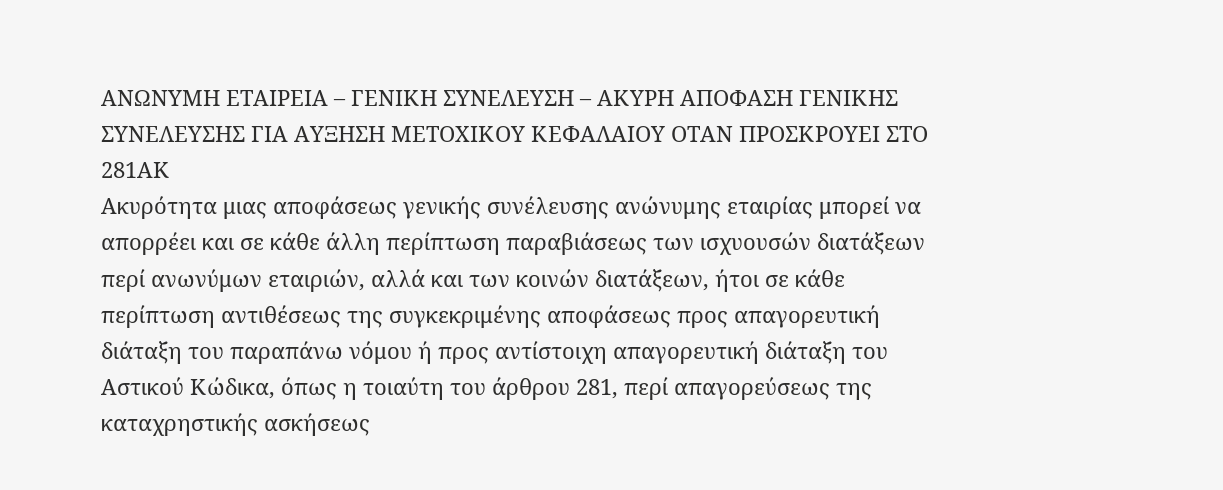ΑΝΩΝΥΜΗ ΕΤΑΙΡΕΙΑ – ΓΕΝΙΚΗ ΣΥΝΕΛΕΥΣΗ – ΑΚΥΡΗ ΑΠΟΦΑΣΗ ΓΕΝΙΚΗΣ ΣΥΝΕΛΕΥΣΗΣ ΓΙΑ ΑΥΞΗΣΗ ΜΕΤΟΧΙΚΟΥ ΚΕΦΑΛΑΙΟΥ ΟΤΑΝ ΠΡΟΣΚΡΟΥΕΙ ΣΤΟ 281ΑΚ
Ακυρότητα μιας αποφάσεως γενικής συνέλευσης ανώνυμης εταιρίας μπορεί να απορρέει και σε κάθε άλλη περίπτωση παραβιάσεως των ισχυουσών διατάξεων περί ανωνύμων εταιριών, αλλά και των κοινών διατάξεων, ήτοι σε κάθε περίπτωση αντιθέσεως της συγκεκριμένης αποφάσεως προς απαγορευτική διάταξη του παραπάνω νόμου ή προς αντίστοιχη απαγορευτική διάταξη του Αστικού Κώδικα, όπως η τοιαύτη του άρθρου 281, περί απαγορεύσεως της καταχρηστικής ασκήσεως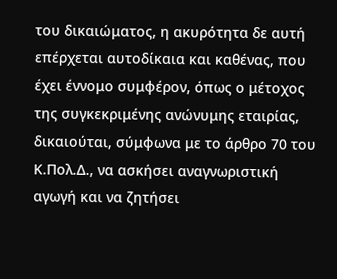του δικαιώματος, η ακυρότητα δε αυτή επέρχεται αυτοδίκαια και καθένας, που έχει έννομο συμφέρον, όπως ο μέτοχος της συγκεκριμένης ανώνυμης εταιρίας, δικαιούται, σύμφωνα με το άρθρο 70 του Κ.Πολ.Δ., να ασκήσει αναγνωριστική αγωγή και να ζητήσει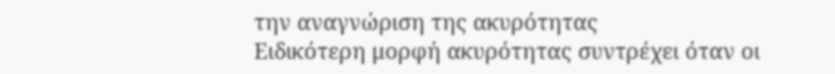την αναγνώριση της ακυρότητας
Ειδικότερη μορφή ακυρότητας συντρέχει όταν οι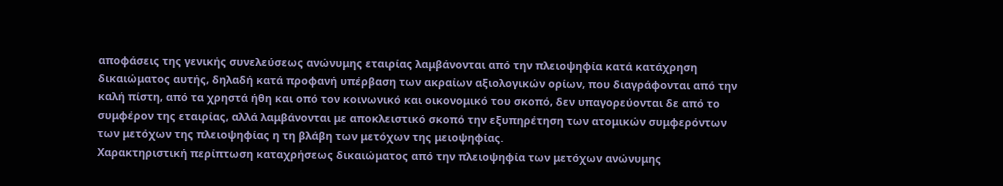αποφάσεις της γενικής συνελεύσεως ανώνυμης εταιρίας λαμβάνονται από την πλειοψηφία κατά κατάχρηση δικαιώματος αυτής, δηλαδή κατά προφανή υπέρβαση των ακραίων αξιολογικών ορίων, που διαγράφονται από την καλή πίστη, από τα χρηστά ήθη και οπό τον κοινωνικό και οικονομικό του σκοπό, δεν υπαγορεύονται δε από το συμφέρον της εταιρίας, αλλά λαμβάνονται με αποκλειστικό σκοπό την εξυπηρέτηση των ατομικών συμφερόντων των μετόχων της πλειοψηφίας η τη βλάβη των μετόχων της μειοψηφίας.
Χαρακτηριστική περίπτωση καταχρήσεως δικαιώματος από την πλειοψηφία των μετόχων ανώνυμης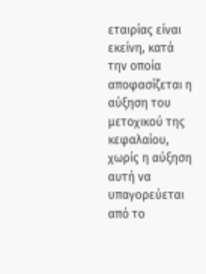εταιρίας είναι εκείνη, κατά την οποία αποφασίζεται η αύξηση του μετοχικού της κεφαλαίου, χωρίς η αύξηση αυτή να υπαγορεύεται από το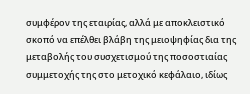συμφέρον της εταιρίας, αλλά με αποκλειστικό σκοπό να επέλθει βλάβη της μειοψηφίας δια της μεταβολής του συσχετισμού της ποσοστιαίας συμμετοχής της στο μετοχικό κεφάλαιο, ιδίως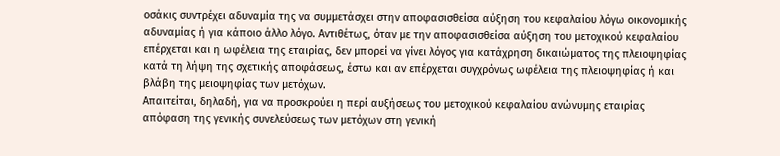οσάκις συντρέχει αδυναμία της να συμμετάσχει στην αποφασισθείσα αύξηση του κεφαλαίου λόγω οικονομικής αδυναμίας ή για κάποιο άλλο λόγο. Αντιθέτως, όταν με την αποφασισθείσα αύξηση του μετοχικού κεφαλαίου επέρχεται και η ωφέλεια της εταιρίας, δεν μπορεί να γίνει λόγος για κατάχρηση δικαιώματος της πλειοψηφίας κατά τη λήψη της σχετικής αποφάσεως, έστω και αν επέρχεται συγχρόνως ωφέλεια της πλειοψηφίας ή και βλάβη της μειοψηφίας των μετόχων.
Απαιτείται, δηλαδή, για να προσκρούει η περί αυξήσεως του μετοχικού κεφαλαίου ανώνυμης εταιρίας απόφαση της γενικής συνελεύσεως των μετόχων στη γενική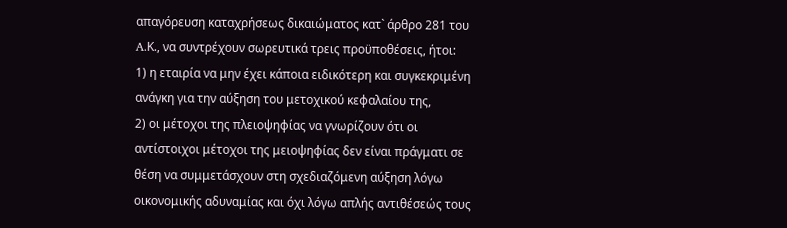απαγόρευση καταχρήσεως δικαιώματος κατ` άρθρο 281 του A.Κ., να συντρέχουν σωρευτικά τρεις προϋποθέσεις, ήτοι:
1) η εταιρία να μην έχει κάποια ειδικότερη και συγκεκριμένη ανάγκη για την αύξηση του μετοχικού κεφαλαίου της,
2) οι μέτοχοι της πλειοψηφίας να γνωρίζουν ότι οι αντίστοιχοι μέτοχοι της μειοψηφίας δεν είναι πράγματι σε θέση να συμμετάσχουν στη σχεδιαζόμενη αύξηση λόγω οικονομικής αδυναμίας και όχι λόγω απλής αντιθέσεώς τους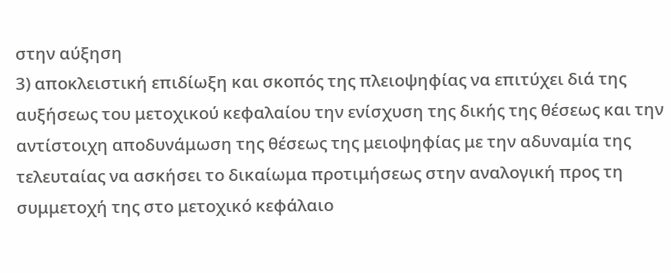στην αύξηση
3) αποκλειστική επιδίωξη και σκοπός της πλειοψηφίας να επιτύχει διά της αυξήσεως του μετοχικού κεφαλαίου την ενίσχυση της δικής της θέσεως και την αντίστοιχη αποδυνάμωση της θέσεως της μειοψηφίας με την αδυναμία της τελευταίας να ασκήσει το δικαίωμα προτιμήσεως στην αναλογική προς τη συμμετοχή της στο μετοχικό κεφάλαιο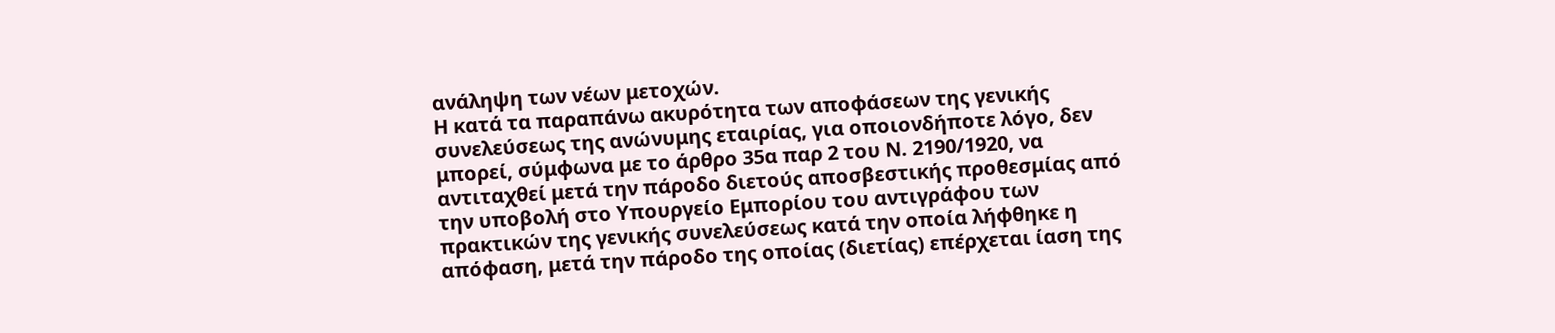ανάληψη των νέων μετοχών.
Η κατά τα παραπάνω ακυρότητα των αποφάσεων της γενικής συνελεύσεως της ανώνυμης εταιρίας, για οποιονδήποτε λόγο, δεν μπορεί, σύμφωνα με το άρθρο 35α παρ 2 του Ν. 2190/1920, να αντιταχθεί μετά την πάροδο διετούς αποσβεστικής προθεσμίας από την υποβολή στο Υπουργείο Εμπορίου του αντιγράφου των πρακτικών της γενικής συνελεύσεως κατά την οποία λήφθηκε η απόφαση, μετά την πάροδο της οποίας (διετίας) επέρχεται ίαση της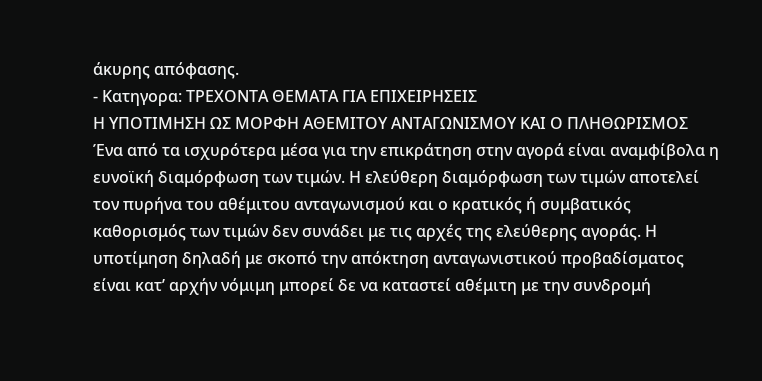άκυρης απόφασης.
- Κατηγορα: ΤΡΕΧΟΝΤΑ ΘΕΜΑΤΑ ΓΙΑ ΕΠΙΧΕΙΡΗΣΕΙΣ
Η ΥΠΟΤΙΜΗΣΗ ΩΣ ΜΟΡΦΗ ΑΘΕΜΙΤΟΥ ΑΝΤΑΓΩΝΙΣΜΟΥ ΚΑΙ Ο ΠΛΗΘΩΡΙΣΜΟΣ
Ένα από τα ισχυρότερα μέσα για την επικράτηση στην αγορά είναι αναμφίβολα η ευνοϊκή διαμόρφωση των τιμών. Η ελεύθερη διαμόρφωση των τιμών αποτελεί τον πυρήνα του αθέμιτου ανταγωνισμού και ο κρατικός ή συμβατικός καθορισμός των τιμών δεν συνάδει με τις αρχές της ελεύθερης αγοράς. Η υποτίμηση δηλαδή με σκοπό την απόκτηση ανταγωνιστικού προβαδίσματος είναι κατ’ αρχήν νόμιμη μπορεί δε να καταστεί αθέμιτη με την συνδρομή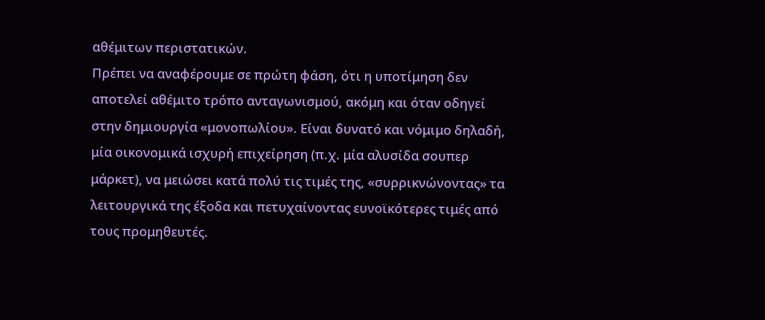αθέμιτων περιστατικών.
Πρέπει να αναφέρουμε σε πρώτη φάση, ότι η υποτίμηση δεν αποτελεί αθέμιτο τρόπο ανταγωνισμού, ακόμη και όταν οδηγεί στην δημιουργία «μονοπωλίου». Είναι δυνατό και νόμιμο δηλαδή, μία οικονομικά ισχυρή επιχείρηση (π.χ. μία αλυσίδα σουπερ μάρκετ), να μειώσει κατά πολύ τις τιμές της, «συρρικνώνοντας» τα λειτουργικά της έξοδα και πετυχαίνοντας ευνοϊκότερες τιμές από τους προμηθευτές.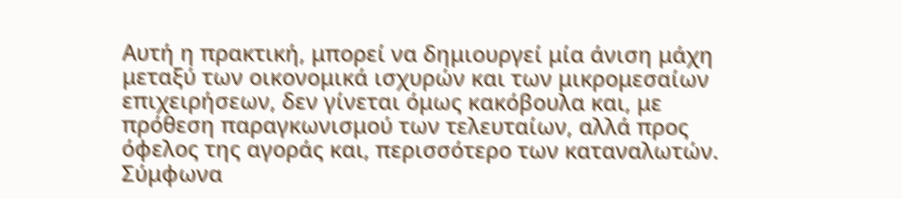Αυτή η πρακτική, μπορεί να δημιουργεί μία άνιση μάχη μεταξύ των οικονομικά ισχυρών και των μικρομεσαίων επιχειρήσεων, δεν γίνεται όμως κακόβουλα και, με πρόθεση παραγκωνισμού των τελευταίων, αλλά προς όφελος της αγοράς και, περισσότερο των καταναλωτών.
Σύμφωνα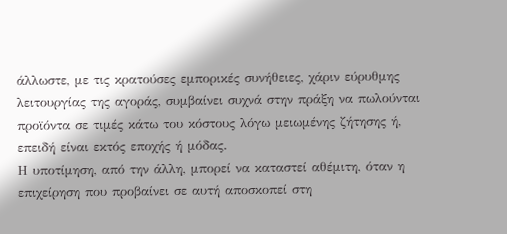άλλωστε, με τις κρατούσες εμπορικές συνήθειες, χάριν εύρυθμης λειτουργίας της αγοράς, συμβαίνει συχνά στην πράξη να πωλούνται προϊόντα σε τιμές κάτω του κόστους λόγω μειωμένης ζήτησης ή, επειδή είναι εκτός εποχής ή μόδας.
Η υποτίμηση, από την άλλη, μπορεί να καταστεί αθέμιτη, όταν η επιχείρηση που προβαίνει σε αυτή αποσκοπεί στη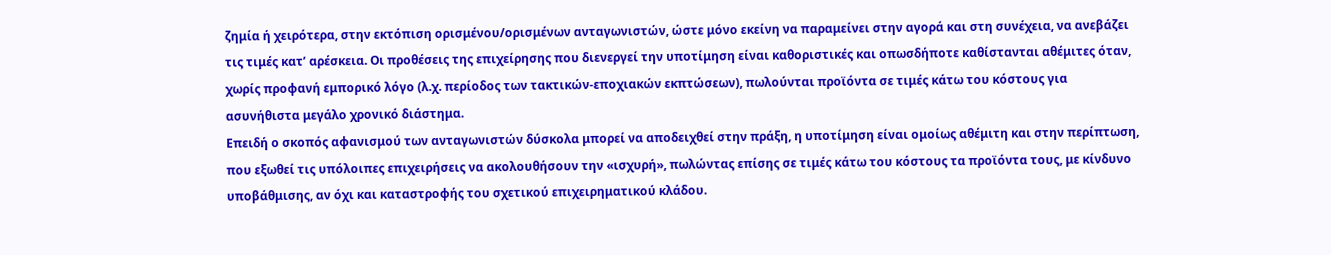ζημία ή χειρότερα, στην εκτόπιση ορισμένου/ορισμένων ανταγωνιστών, ώστε μόνο εκείνη να παραμείνει στην αγορά και στη συνέχεια, να ανεβάζει τις τιμές κατ’ αρέσκεια. Οι προθέσεις της επιχείρησης που διενεργεί την υποτίμηση είναι καθοριστικές και οπωσδήποτε καθίστανται αθέμιτες όταν, χωρίς προφανή εμπορικό λόγο (λ.χ. περίοδος των τακτικών-εποχιακών εκπτώσεων), πωλούνται προϊόντα σε τιμές κάτω του κόστους για ασυνήθιστα μεγάλο χρονικό διάστημα.
Επειδή ο σκοπός αφανισμού των ανταγωνιστών δύσκολα μπορεί να αποδειχθεί στην πράξη, η υποτίμηση είναι ομοίως αθέμιτη και στην περίπτωση, που εξωθεί τις υπόλοιπες επιχειρήσεις να ακολουθήσουν την «ισχυρή», πωλώντας επίσης σε τιμές κάτω του κόστους τα προϊόντα τους, με κίνδυνο υποβάθμισης, αν όχι και καταστροφής του σχετικού επιχειρηματικού κλάδου.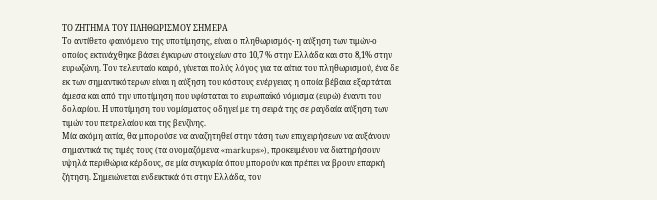ΤΟ ΖΗΤΗΜΑ ΤΟΥ ΠΛΗΘΩΡΙΣΜΟΥ ΣΗΜΕΡΑ
Το αντίθετο φαινόμενο της υποτίμησης, είναι ο πληθωρισμός- η αύξηση των τιμών-ο οποίος εκτινάχθηκε βάσει έγκυρων στοιχείων στο 10,7 % στην Ελλάδα και στο 8,1% στην ευρωζώνη. Τον τελευταίο καιρό, γίνεται πολύς λόγος για τα αίτια του πληθωρισμού, ένα δε εκ των σημαντικότερων είναι η αύξηση του κόστους ενέργειας η οποία βέβαια εξαρτάται άμεσα και από την υποτίμηση που υφίσταται το ευρωπαϊκό νόμισμα (ευρώ) έναντι του δολαρίου. Η υποτίμηση του νομίσματος οδηγεί με τη σειρά της σε ραγδαία αύξηση των τιμών του πετρελαίου και της βενζίνης.
Μία ακόμη αιτία, θα μπορούσε να αναζητηθεί στην τάση των επιχειρήσεων να αυξάνουν σημαντικά τις τιμές τους (τα ονομαζόμενα «markups»), προκειμένου να διατηρήσουν υψηλά περιθώρια κέρδους, σε μία συγκυρία όπου μπορούν και πρέπει να βρουν επαρκή ζήτηση. Σημειώνεται ενδεικτικά ότι στην Ελλάδα, τον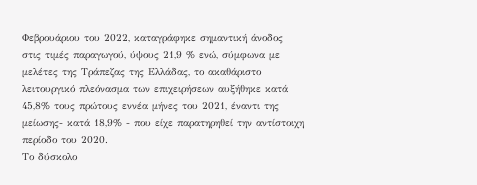Φεβρουάριου του 2022, καταγράφηκε σημαντική άνοδος στις τιμές παραγωγού, ύψους 21,9 % ενώ, σύμφωνα με μελέτες της Τράπεζας της Ελλάδας, το ακαθάριστο λειτουργικό πλεόνασμα των επιχειρήσεων αυξήθηκε κατά 45,8% τους πρώτους εννέα μήνες του 2021, έναντι της μείωσης- κατά 18,9% - που είχε παρατηρηθεί την αντίστοιχη περίοδο του 2020.
Το δύσκολο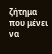ζήτημα που μένει να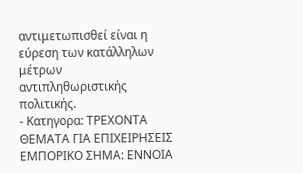αντιμετωπισθεί είναι η εύρεση των κατάλληλων μέτρων αντιπληθωριστικής πολιτικής.
- Κατηγορα: ΤΡΕΧΟΝΤΑ ΘΕΜΑΤΑ ΓΙΑ ΕΠΙΧΕΙΡΗΣΕΙΣ
ΕΜΠΟΡΙΚΟ ΣΗΜΑ: ΕΝΝΟΙΑ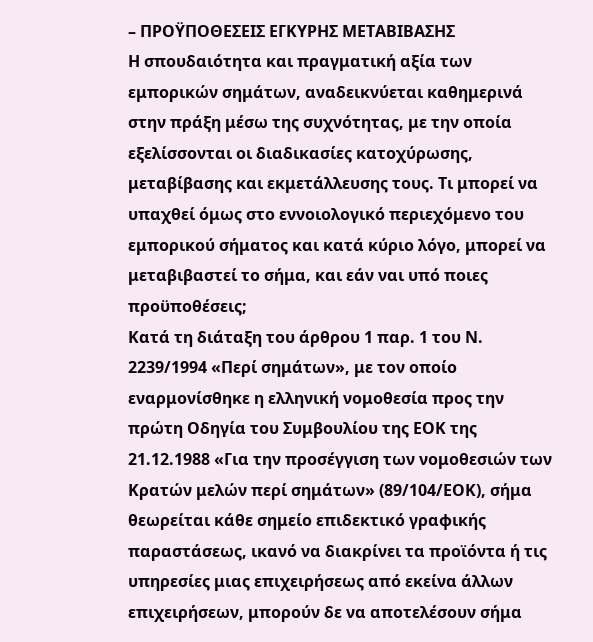– ΠΡΟΫΠΟΘΕΣΕΙΣ ΕΓΚΥΡΗΣ ΜΕΤΑΒΙΒΑΣΗΣ
Η σπουδαιότητα και πραγματική αξία των εμπορικών σημάτων, αναδεικνύεται καθημερινά στην πράξη μέσω της συχνότητας, με την οποία εξελίσσονται οι διαδικασίες κατοχύρωσης, μεταβίβασης και εκμετάλλευσης τους. Τι μπορεί να υπαχθεί όμως στο εννοιολογικό περιεχόμενο του εμπορικού σήματος και κατά κύριο λόγο, μπορεί να μεταβιβαστεί το σήμα, και εάν ναι υπό ποιες προϋποθέσεις;
Κατά τη διάταξη του άρθρου 1 παρ. 1 του Ν. 2239/1994 «Περί σημάτων», με τον οποίο εναρμονίσθηκε η ελληνική νομοθεσία προς την πρώτη Οδηγία του Συμβουλίου της ΕΟΚ της 21.12.1988 «Για την προσέγγιση των νομοθεσιών των Κρατών μελών περί σημάτων» (89/104/ΕΟΚ), σήμα θεωρείται κάθε σημείο επιδεκτικό γραφικής παραστάσεως, ικανό να διακρίνει τα προϊόντα ή τις υπηρεσίες μιας επιχειρήσεως από εκείνα άλλων επιχειρήσεων, μπορούν δε να αποτελέσουν σήμα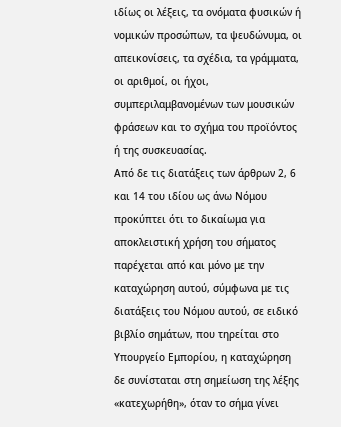ιδίως οι λέξεις, τα ονόματα φυσικών ή νομικών προσώπων, τα ψευδώνυμα, οι απεικονίσεις, τα σχέδια, τα γράμματα, οι αριθμοί, οι ήχοι, συμπεριλαμβανομένων των μουσικών φράσεων και το σχήμα του προϊόντος ή της συσκευασίας.
Από δε τις διατάξεις των άρθρων 2, 6 και 14 του ιδίου ως άνω Νόμου προκύπτει ότι το δικαίωμα για αποκλειστική χρήση του σήματος παρέχεται από και μόνο με την καταχώρηση αυτού, σύμφωνα με τις διατάξεις του Νόμου αυτού, σε ειδικό βιβλίο σημάτων, που τηρείται στο Υπουργείο Εμπορίου, η καταχώρηση δε συνίσταται στη σημείωση της λέξης «κατεχωρήθη», όταν το σήμα γίνει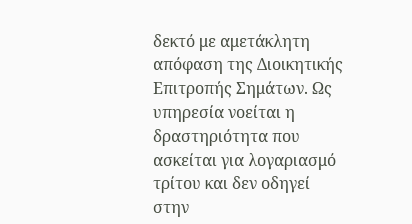δεκτό με αμετάκλητη απόφαση της Διοικητικής Επιτροπής Σημάτων. Ως υπηρεσία νοείται η δραστηριότητα που ασκείται για λογαριασμό τρίτου και δεν οδηγεί στην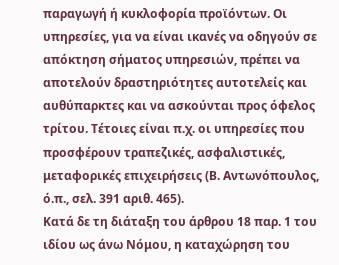παραγωγή ή κυκλοφορία προϊόντων. Οι υπηρεσίες, για να είναι ικανές να οδηγούν σε απόκτηση σήματος υπηρεσιών, πρέπει να αποτελούν δραστηριότητες αυτοτελείς και αυθύπαρκτες και να ασκούνται προς όφελος τρίτου. Τέτοιες είναι π.χ. οι υπηρεσίες που προσφέρουν τραπεζικές, ασφαλιστικές, μεταφορικές επιχειρήσεις (Β. Αντωνόπουλος, ό.π., σελ. 391 αριθ. 465).
Κατά δε τη διάταξη του άρθρου 18 παρ. 1 του ιδίου ως άνω Νόμου, η καταχώρηση του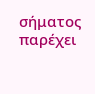σήματος παρέχει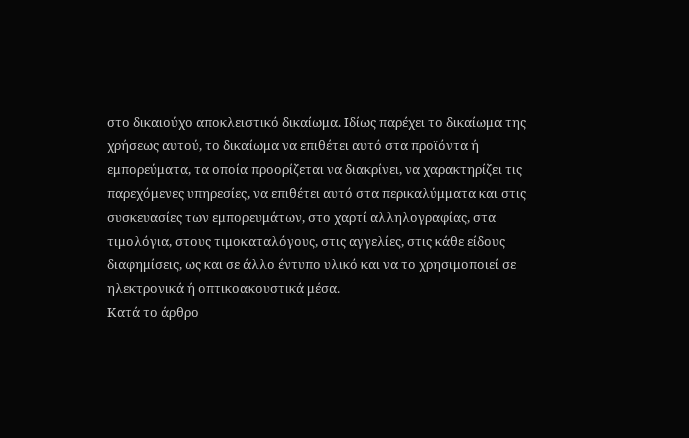στο δικαιούχο αποκλειστικό δικαίωμα. Ιδίως παρέχει το δικαίωμα της χρήσεως αυτού, το δικαίωμα να επιθέτει αυτό στα προϊόντα ή εμπορεύματα, τα οποία προορίζεται να διακρίνει, να χαρακτηρίζει τις παρεχόμενες υπηρεσίες, να επιθέτει αυτό στα περικαλύμματα και στις συσκευασίες των εμπορευμάτων, στο χαρτί αλληλογραφίας, στα τιμολόγια, στους τιμοκαταλόγους, στις αγγελίες, στις κάθε είδους διαφημίσεις, ως και σε άλλο έντυπο υλικό και να το χρησιμοποιεί σε ηλεκτρονικά ή οπτικοακουστικά μέσα.
Κατά το άρθρο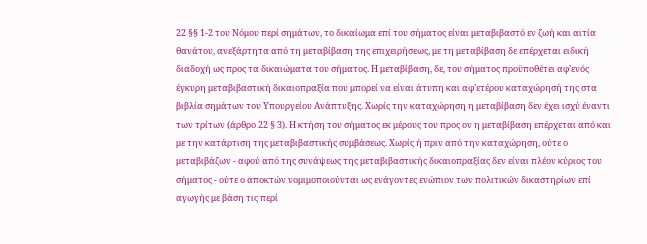22 §§ 1-2 του Νόμου περί σημάτων, το δικαίωμα επί του σήματος είναι μεταβιβαστό εν ζωή και αιτία θανάτου, ανεξάρτητα από τη μεταβίβαση της επιχειρήσεως, με τη μεταβίβαση δε επέρχεται ειδική διαδοχή ως προς τα δικαιώματα του σήματος. Η μεταβίβαση, δε, του σήματος προϋποθέτει αφ’ενός έγκυρη μεταβιβαστική δικαιοπραξία που μπορεί να είναι άτυπη και αφ’ετέρου καταχώρησή της στα βιβλία σημάτων του Υπουργείου Ανάπτυξης. Χωρίς την καταχώρηση η μεταβίβαση δεν έχει ισχύ έναντι των τρίτων (άρθρο 22 § 3). Η κτήση του σήματος εκ μέρους του προς ον η μεταβίβαση επέρχεται από και με την κατάρτιση της μεταβιβαστικής συμβάσεως. Χωρίς ή πριν από την καταχώρηση, ούτε ο μεταβιβάζων - αφού από της συνάψεως της μεταβιβαστικής δικαιοπραξίας δεν είναι πλέον κύριος του σήματος - ούτε ο αποκτών νομιμοποιούνται ως ενάγοντες ενώπιον των πολιτικών δικαστηρίων επί αγωγής με βάση τις περί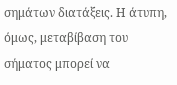σημάτων διατάξεις. Η άτυπη, όμως, μεταβίβαση του σήματος μπορεί να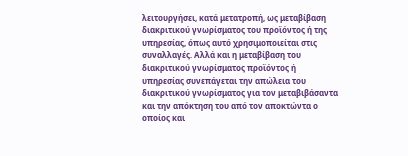λειτουργήσει, κατά μετατροπή, ως μεταβίβαση διακριτικού γνωρίσματος του προϊόντος ή της υπηρεσίας, όπως αυτό χρησιμοποιείται στις συναλλαγές. Αλλά και η μεταβίβαση του διακριτικού γνωρίσματος προϊόντος ή υπηρεσίας συνεπάγεται την απώλεια του διακριτικού γνωρίσματος για τον μεταβιβάσαντα και την απόκτηση του από τον αποκτώντα ο οποίος και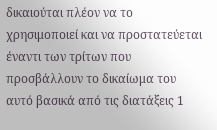δικαιούται πλέον να το χρησιμοποιεί και να προστατεύεται έναντι των τρίτων που προσβάλλουν το δικαίωμα του αυτό βασικά από τις διατάξεις 1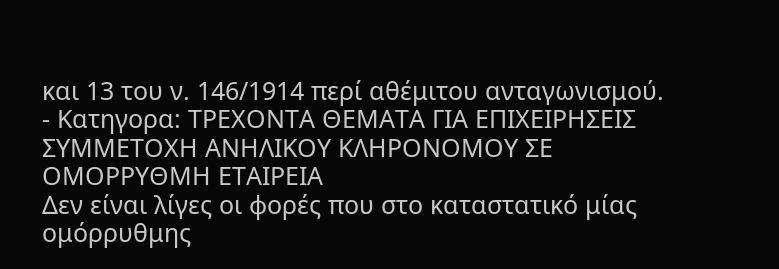και 13 του ν. 146/1914 περί αθέμιτου ανταγωνισμού.
- Κατηγορα: ΤΡΕΧΟΝΤΑ ΘΕΜΑΤΑ ΓΙΑ ΕΠΙΧΕΙΡΗΣΕΙΣ
ΣΥΜΜΕΤΟΧΗ ΑΝΗΛΙΚΟΥ ΚΛΗΡΟΝΟΜΟΥ ΣΕ ΟΜΟΡΡΥΘΜΗ ΕΤΑΙΡΕΙΑ
Δεν είναι λίγες οι φορές που στο καταστατικό μίας ομόρρυθμης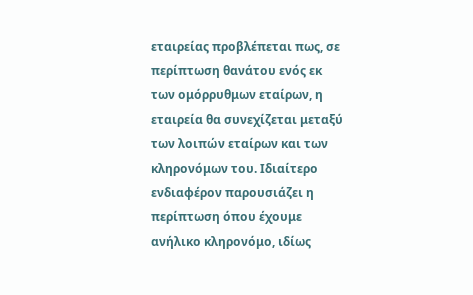εταιρείας προβλέπεται πως, σε περίπτωση θανάτου ενός εκ των ομόρρυθμων εταίρων, η εταιρεία θα συνεχίζεται μεταξύ των λοιπών εταίρων και των κληρονόμων του. Ιδιαίτερο ενδιαφέρον παρουσιάζει η περίπτωση όπου έχουμε ανήλικο κληρονόμο, ιδίως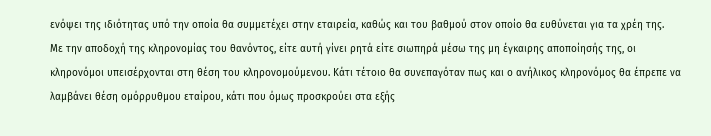ενόψει της ιδιότητας υπό την οποία θα συμμετέχει στην εταιρεία, καθώς και του βαθμού στον οποίο θα ευθύνεται για τα χρέη της.
Με την αποδοχή της κληρονομίας του θανόντος, είτε αυτή γίνει ρητά είτε σιωπηρά μέσω της μη έγκαιρης αποποίησής της, οι κληρονόμοι υπεισέρχονται στη θέση του κληρονομούμενου. Κάτι τέτοιο θα συνεπαγόταν πως και ο ανήλικος κληρονόμος θα έπρεπε να λαμβάνει θέση ομόρρυθμου εταίρου, κάτι που όμως προσκρούει στα εξής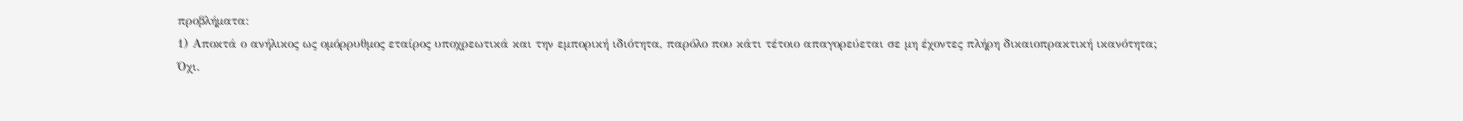προβλήματα:
1) Αποκτά ο ανήλικος ως ομόρρυθμος εταίρος υποχρεωτικά και την εμπορική ιδιότητα, παρόλο που κάτι τέτοιο απαγορεύεται σε μη έχοντες πλήρη δικαιοπρακτική ικανότητα;
Όχι.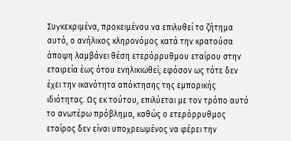Συγκεκριμένα, προκειμένου να επιλυθεί το ζήτημα αυτό, ο ανήλικος κληρονόμος κατά την κρατούσα άποψη λαμβάνει θέση ετερόρρυθμου εταίρου στην εταιρεία έως ότου ενηλικιωθεί, εφόσον ως τότε δεν έχει την ικανότητα απόκτησης της εμπορικής ιδιότητας. Ως εκ τούτου, επιλύεται με τον τρόπο αυτό το ανωτέρω πρόβλημα, καθώς ο ετερόρρυθμος εταίρος δεν είναι υποχρεωμένος να φέρει την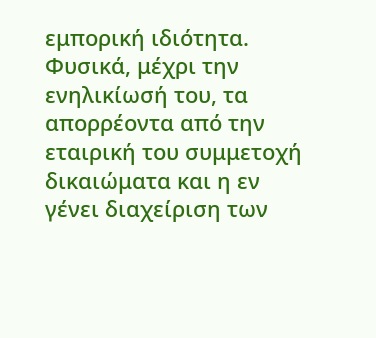εμπορική ιδιότητα.
Φυσικά, μέχρι την ενηλικίωσή του, τα απορρέοντα από την εταιρική του συμμετοχή δικαιώματα και η εν γένει διαχείριση των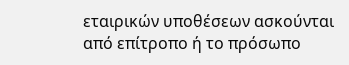εταιρικών υποθέσεων ασκούνται από επίτροπο ή το πρόσωπο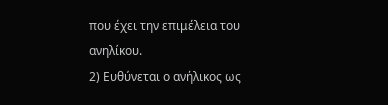που έχει την επιμέλεια του ανηλίκου.
2) Ευθύνεται ο ανήλικος ως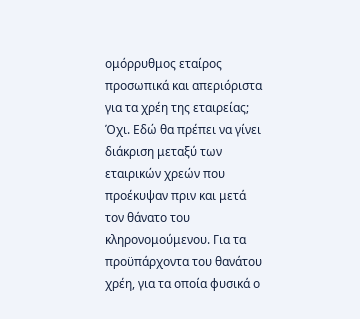ομόρρυθμος εταίρος προσωπικά και απεριόριστα για τα χρέη της εταιρείας;
Όχι. Εδώ θα πρέπει να γίνει διάκριση μεταξύ των εταιρικών χρεών που προέκυψαν πριν και μετά τον θάνατο του κληρονομούμενου. Για τα προϋπάρχοντα του θανάτου χρέη, για τα οποία φυσικά ο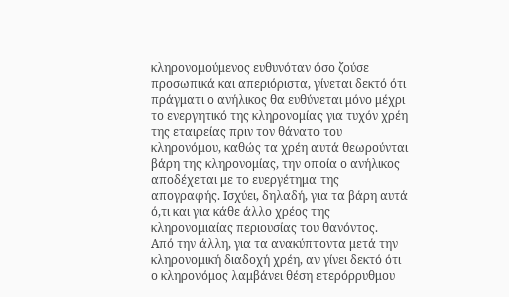κληρονομούμενος ευθυνόταν όσο ζούσε προσωπικά και απεριόριστα, γίνεται δεκτό ότι πράγματι ο ανήλικος θα ευθύνεται μόνο μέχρι το ενεργητικό της κληρονομίας για τυχόν χρέη της εταιρείας πριν τον θάνατο του κληρονόμου, καθώς τα χρέη αυτά θεωρούνται βάρη της κληρονομίας, την οποία ο ανήλικος αποδέχεται με το ευεργέτημα της απογραφής. Ισχύει, δηλαδή, για τα βάρη αυτά ό,τι και για κάθε άλλο χρέος της κληρονομιαίας περιουσίας του θανόντος.
Από την άλλη, για τα ανακύπτοντα μετά την κληρονομική διαδοχή χρέη, αν γίνει δεκτό ότι ο κληρονόμος λαμβάνει θέση ετερόρρυθμου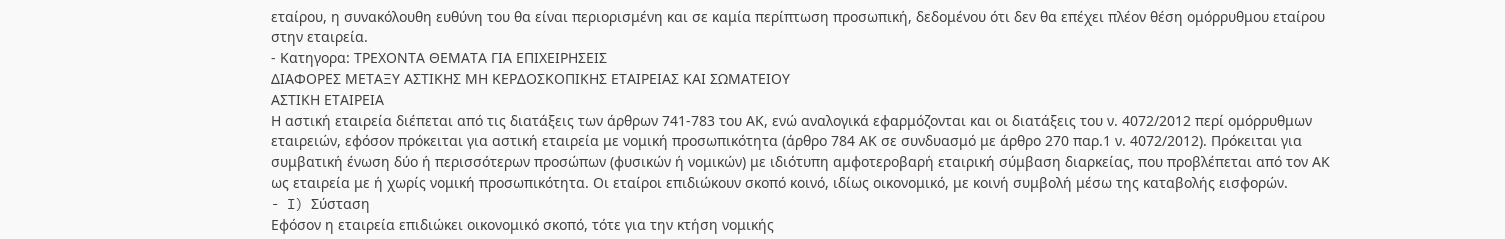εταίρου, η συνακόλουθη ευθύνη του θα είναι περιορισμένη και σε καμία περίπτωση προσωπική, δεδομένου ότι δεν θα επέχει πλέον θέση ομόρρυθμου εταίρου στην εταιρεία.
- Κατηγορα: ΤΡΕΧΟΝΤΑ ΘΕΜΑΤΑ ΓΙΑ ΕΠΙΧΕΙΡΗΣΕΙΣ
ΔΙΑΦΟΡΕΣ ΜΕΤΑΞΥ ΑΣΤΙΚΗΣ ΜΗ ΚΕΡΔΟΣΚΟΠΙΚΗΣ ΕΤΑΙΡΕΙΑΣ ΚΑΙ ΣΩΜΑΤΕΙΟΥ
ΑΣΤΙΚΗ ΕΤΑΙΡΕΙΑ
Η αστική εταιρεία διέπεται από τις διατάξεις των άρθρων 741-783 του ΑΚ, ενώ αναλογικά εφαρμόζονται και οι διατάξεις του ν. 4072/2012 περί ομόρρυθμων εταιρειών, εφόσον πρόκειται για αστική εταιρεία με νομική προσωπικότητα (άρθρο 784 ΑΚ σε συνδυασμό με άρθρο 270 παρ.1 ν. 4072/2012). Πρόκειται για συμβατική ένωση δύο ή περισσότερων προσώπων (φυσικών ή νομικών) με ιδιότυπη αμφοτεροβαρή εταιρική σύμβαση διαρκείας, που προβλέπεται από τον ΑΚ ως εταιρεία με ή χωρίς νομική προσωπικότητα. Οι εταίροι επιδιώκουν σκοπό κοινό, ιδίως οικονομικό, με κοινή συμβολή μέσω της καταβολής εισφορών.
- I) Σύσταση
Εφόσον η εταιρεία επιδιώκει οικονομικό σκοπό, τότε για την κτήση νομικής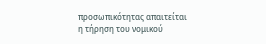προσωπικότητας απαιτείται η τήρηση του νομικού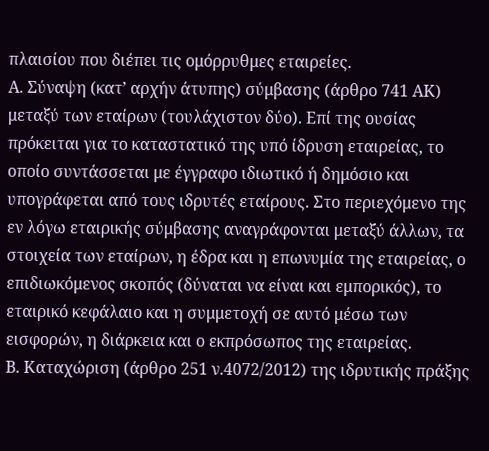πλαισίου που διέπει τις ομόρρυθμες εταιρείες.
Α. Σύναψη (κατ’ αρχήν άτυπης) σύμβασης (άρθρο 741 ΑΚ) μεταξύ των εταίρων (τουλάχιστον δύο). Επί της ουσίας πρόκειται για το καταστατικό της υπό ίδρυση εταιρείας, το οποίο συντάσσεται με έγγραφο ιδιωτικό ή δημόσιο και υπογράφεται από τους ιδρυτές εταίρους. Στο περιεχόμενο της εν λόγω εταιρικής σύμβασης αναγράφονται μεταξύ άλλων, τα στοιχεία των εταίρων, η έδρα και η επωνυμία της εταιρείας, ο επιδιωκόμενος σκοπός (δύναται να είναι και εμπορικός), το εταιρικό κεφάλαιο και η συμμετοχή σε αυτό μέσω των εισφορών, η διάρκεια και ο εκπρόσωπος της εταιρείας.
Β. Καταχώριση (άρθρο 251 ν.4072/2012) της ιδρυτικής πράξης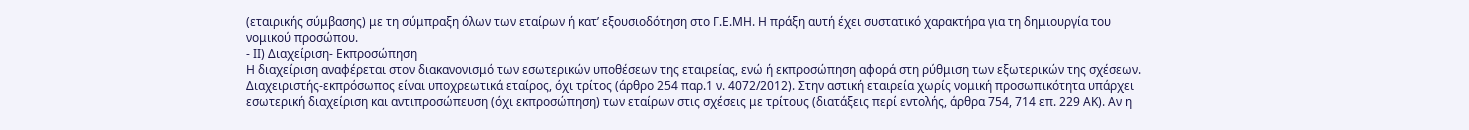(εταιρικής σύμβασης) με τη σύμπραξη όλων των εταίρων ή κατ’ εξουσιοδότηση στο Γ.Ε.ΜΗ. Η πράξη αυτή έχει συστατικό χαρακτήρα για τη δημιουργία του νομικού προσώπου.
- II) Διαχείριση- Εκπροσώπηση
Η διαχείριση αναφέρεται στον διακανονισμό των εσωτερικών υποθέσεων της εταιρείας, ενώ ή εκπροσώπηση αφορά στη ρύθμιση των εξωτερικών της σχέσεων.
Διαχειριστής-εκπρόσωπος είναι υποχρεωτικά εταίρος, όχι τρίτος (άρθρο 254 παρ.1 ν. 4072/2012). Στην αστική εταιρεία χωρίς νομική προσωπικότητα υπάρχει εσωτερική διαχείριση και αντιπροσώπευση (όχι εκπροσώπηση) των εταίρων στις σχέσεις με τρίτους (διατάξεις περί εντολής, άρθρα 754, 714 επ. 229 ΑΚ). Αν η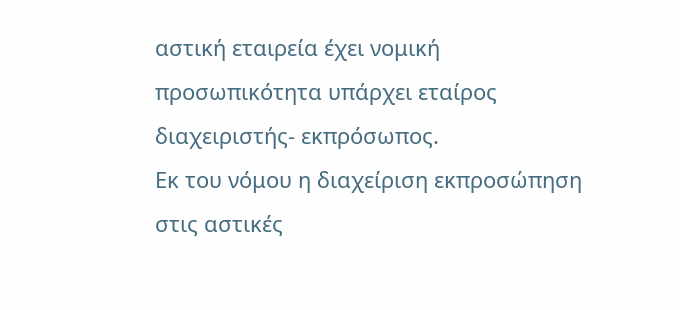αστική εταιρεία έχει νομική προσωπικότητα υπάρχει εταίρος διαχειριστής- εκπρόσωπος.
Εκ του νόμου η διαχείριση εκπροσώπηση στις αστικές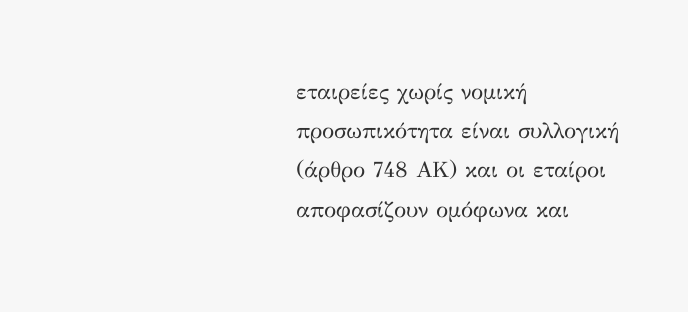εταιρείες χωρίς νομική προσωπικότητα είναι συλλογική (άρθρο 748 ΑΚ) και οι εταίροι αποφασίζουν ομόφωνα και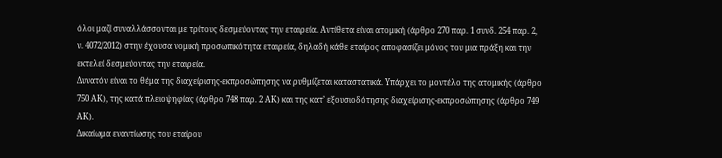όλοι μαζί συναλλάσσονται με τρίτους δεσμεύοντας την εταιρεία. Αντίθετα είναι ατομική (άρθρο 270 παρ. 1 συνδ. 254 παρ. 2, ν. 4072/2012) στην έχουσα νομική προσωπικότητα εταιρεία, δηλαδή κάθε εταίρος αποφασίζει μόνος του μια πράξη και την εκτελεί δεσμεύοντας την εταιρεία.
Δυνατόν είναι το θέμα της διαχείρισης-εκπροσώπησης να ρυθμίζεται καταστατικά. Υπάρχει το μοντέλο της ατομικής (άρθρο 750 ΑΚ), της κατά πλειοψηφίας (άρθρο 748 παρ. 2 ΑΚ) και της κατ’ εξουσιοδότησης διαχείρισης-εκπροσώπησης (άρθρο 749 ΑΚ).
Δικαίωμα εναντίωσης του εταίρου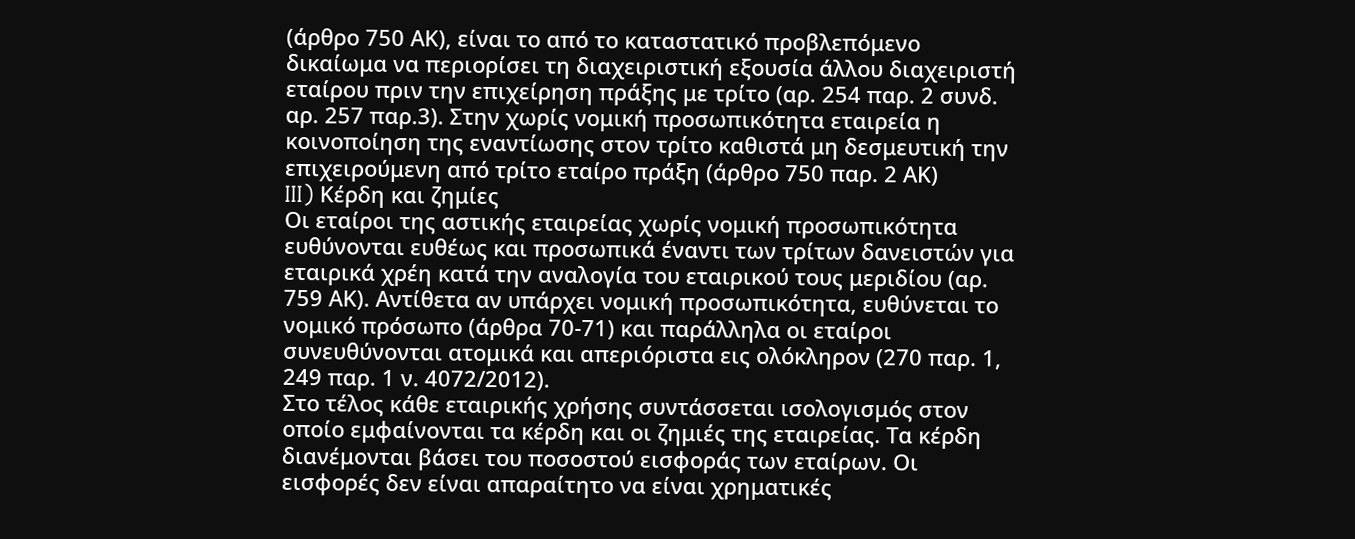(άρθρο 750 ΑΚ), είναι το από το καταστατικό προβλεπόμενο δικαίωμα να περιορίσει τη διαχειριστική εξουσία άλλου διαχειριστή εταίρου πριν την επιχείρηση πράξης με τρίτο (αρ. 254 παρ. 2 συνδ. αρ. 257 παρ.3). Στην χωρίς νομική προσωπικότητα εταιρεία η κοινοποίηση της εναντίωσης στον τρίτο καθιστά μη δεσμευτική την επιχειρούμενη από τρίτο εταίρο πράξη (άρθρο 750 παρ. 2 ΑΚ)
III) Κέρδη και ζημίες
Οι εταίροι της αστικής εταιρείας χωρίς νομική προσωπικότητα ευθύνονται ευθέως και προσωπικά έναντι των τρίτων δανειστών για εταιρικά χρέη κατά την αναλογία του εταιρικού τους μεριδίου (αρ. 759 ΑΚ). Αντίθετα αν υπάρχει νομική προσωπικότητα, ευθύνεται το νομικό πρόσωπο (άρθρα 70-71) και παράλληλα οι εταίροι συνευθύνονται ατομικά και απεριόριστα εις ολόκληρον (270 παρ. 1, 249 παρ. 1 ν. 4072/2012).
Στο τέλος κάθε εταιρικής χρήσης συντάσσεται ισολογισμός στον οποίο εμφαίνονται τα κέρδη και οι ζημιές της εταιρείας. Τα κέρδη διανέμονται βάσει του ποσοστού εισφοράς των εταίρων. Οι εισφορές δεν είναι απαραίτητο να είναι χρηματικές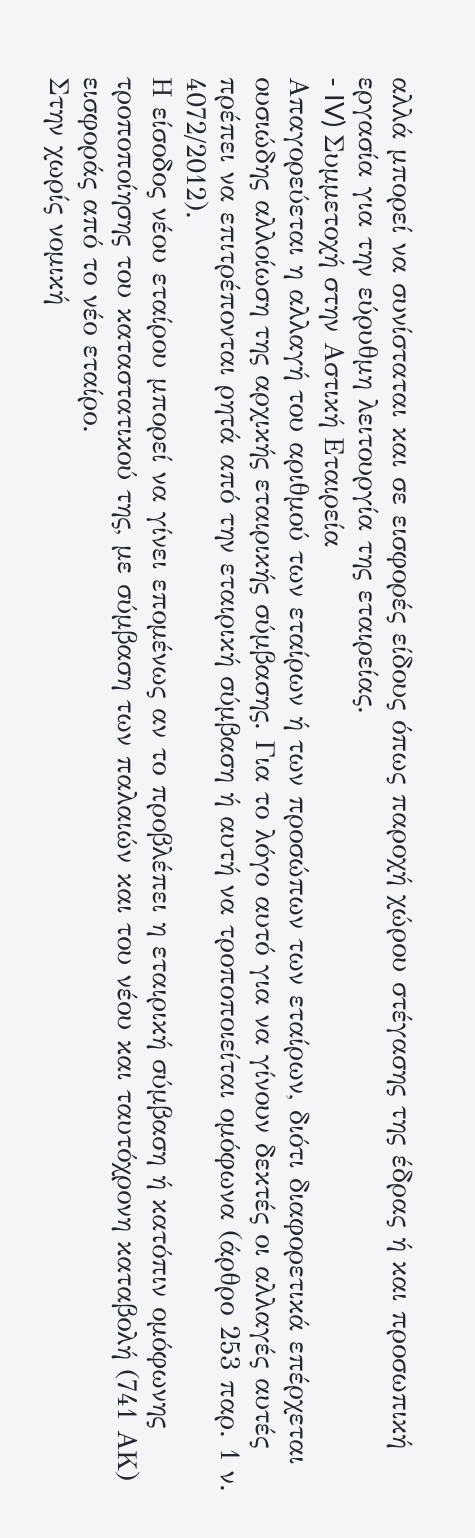αλλά μπορεί να συνίσταται και σε εισφορές είδους όπως παροχή χώρου στέγασης της έδρας ή και προσωπική εργασία για την εύρυθμη λειτουργία της εταιρείας.
- IV) Συμμετοχή στην Αστική Εταιρεία
Απαγορεύεται η αλλαγή του αριθμού των εταίρων ή των προσώπων των εταίρων, διότι διαφορετικά επέρχεται ουσιώδης αλλοίωση της αρχικής εταιρικής σύμβασης. Για το λόγο αυτό για να γίνουν δεκτές οι αλλαγές αυτές πρέπει να επιτρέπονται ρητά από την εταιρική σύμβαση ή αυτή να τροποποιείται ομόφωνα (άρθρο 253 παρ. 1 ν. 4072/2012).
Η είσοδος νέου εταίρου μπορεί να γίνει επομένως αν το προβλέπει η εταιρική σύμβαση ή κατόπιν ομόφωνης τροποποίησης του καταστατικού της, με σύμβαση των παλαιών και του νέου και ταυτόχρονη καταβολή (741 ΑΚ) εισφοράς από το νέο εταίρο.
Στην χωρίς νομική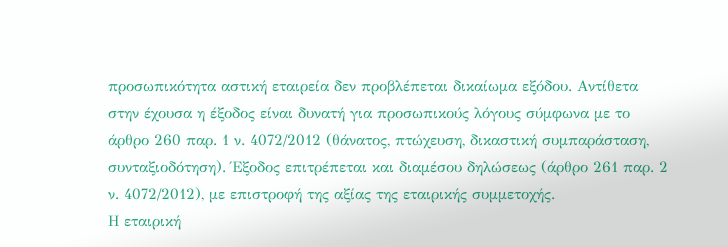προσωπικότητα αστική εταιρεία δεν προβλέπεται δικαίωμα εξόδου. Αντίθετα στην έχουσα η έξοδος είναι δυνατή για προσωπικούς λόγους σύμφωνα με το άρθρο 260 παρ. 1 ν. 4072/2012 (θάνατος, πτώχευση, δικαστική συμπαράσταση, συνταξιοδότηση). Έξοδος επιτρέπεται και διαμέσου δηλώσεως (άρθρο 261 παρ. 2 ν. 4072/2012), με επιστροφή της αξίας της εταιρικής συμμετοχής.
Η εταιρική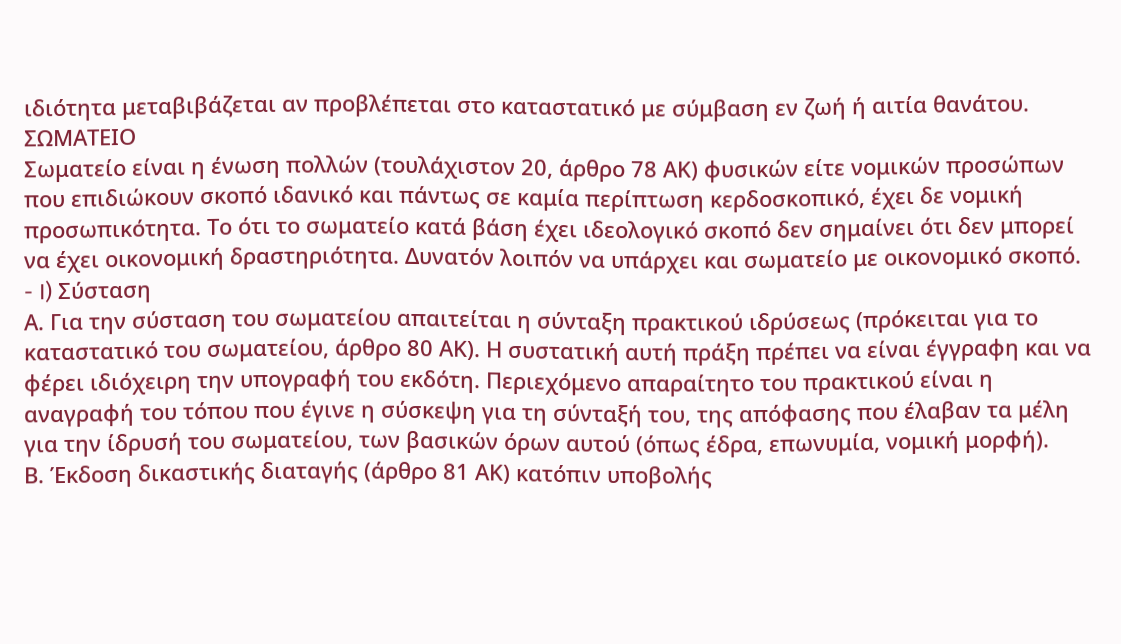ιδιότητα μεταβιβάζεται αν προβλέπεται στο καταστατικό με σύμβαση εν ζωή ή αιτία θανάτου.
ΣΩΜΑΤΕΙΟ
Σωματείο είναι η ένωση πολλών (τουλάχιστον 20, άρθρο 78 ΑΚ) φυσικών είτε νομικών προσώπων που επιδιώκουν σκοπό ιδανικό και πάντως σε καμία περίπτωση κερδοσκοπικό, έχει δε νομική προσωπικότητα. Το ότι το σωματείο κατά βάση έχει ιδεολογικό σκοπό δεν σημαίνει ότι δεν μπορεί να έχει οικονομική δραστηριότητα. Δυνατόν λοιπόν να υπάρχει και σωματείο με οικονομικό σκοπό.
- I) Σύσταση
Α. Για την σύσταση του σωματείου απαιτείται η σύνταξη πρακτικού ιδρύσεως (πρόκειται για το καταστατικό του σωματείου, άρθρο 80 ΑΚ). Η συστατική αυτή πράξη πρέπει να είναι έγγραφη και να φέρει ιδιόχειρη την υπογραφή του εκδότη. Περιεχόμενο απαραίτητο του πρακτικού είναι η αναγραφή του τόπου που έγινε η σύσκεψη για τη σύνταξή του, της απόφασης που έλαβαν τα μέλη για την ίδρυσή του σωματείου, των βασικών όρων αυτού (όπως έδρα, επωνυμία, νομική μορφή).
Β. Έκδοση δικαστικής διαταγής (άρθρο 81 ΑΚ) κατόπιν υποβολής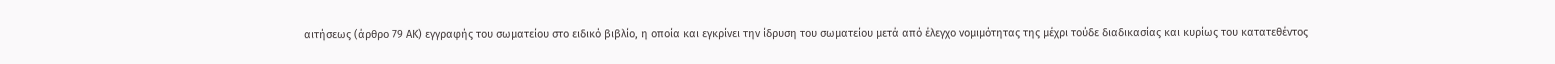αιτήσεως (άρθρο 79 ΑΚ) εγγραφής του σωματείου στο ειδικό βιβλίο, η οποία και εγκρίνει την ίδρυση του σωματείου μετά από έλεγχο νομιμότητας της μέχρι τούδε διαδικασίας και κυρίως του κατατεθέντος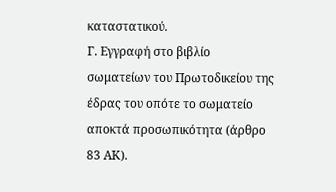καταστατικού.
Γ. Εγγραφή στο βιβλίο σωματείων του Πρωτοδικείου της έδρας του οπότε το σωματείο αποκτά προσωπικότητα (άρθρο 83 ΑΚ).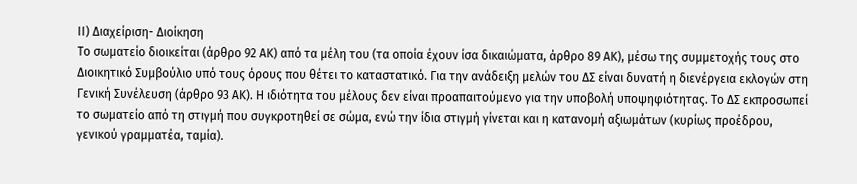ΙΙ) Διαχείριση- Διοίκηση
Το σωματείο διοικείται (άρθρο 92 ΑΚ) από τα μέλη του (τα οποία έχουν ίσα δικαιώματα, άρθρο 89 ΑΚ), μέσω της συμμετοχής τους στο Διοικητικό Συμβούλιο υπό τους όρους που θέτει το καταστατικό. Για την ανάδειξη μελών του ΔΣ είναι δυνατή η διενέργεια εκλογών στη Γενική Συνέλευση (άρθρο 93 ΑΚ). Η ιδιότητα του μέλους δεν είναι προαπαιτούμενο για την υποβολή υποψηφιότητας. Το ΔΣ εκπροσωπεί το σωματείο από τη στιγμή που συγκροτηθεί σε σώμα, ενώ την ίδια στιγμή γίνεται και η κατανομή αξιωμάτων (κυρίως προέδρου, γενικού γραμματέα, ταμία).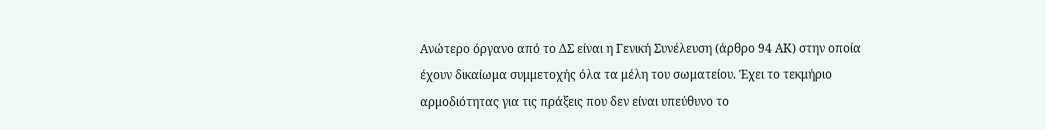Ανώτερο όργανο από το ΔΣ είναι η Γενική Συνέλευση (άρθρο 94 ΑΚ) στην οποία έχουν δικαίωμα συμμετοχής όλα τα μέλη του σωματείου. Έχει το τεκμήριο αρμοδιότητας για τις πράξεις που δεν είναι υπεύθυνο το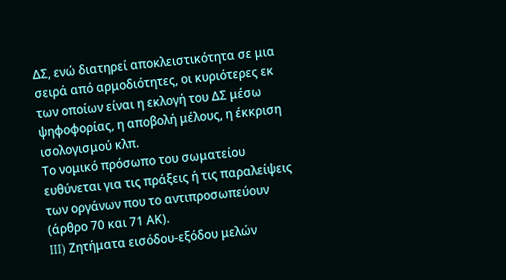ΔΣ, ενώ διατηρεί αποκλειστικότητα σε μια σειρά από αρμοδιότητες, οι κυριότερες εκ των οποίων είναι η εκλογή του ΔΣ μέσω ψηφοφορίας, η αποβολή μέλους, η έκκριση ισολογισμού κλπ.
Το νομικό πρόσωπο του σωματείου ευθύνεται για τις πράξεις ή τις παραλείψεις των οργάνων που το αντιπροσωπεύουν (άρθρο 70 και 71 ΑΚ).
III) Ζητήματα εισόδου-εξόδου μελών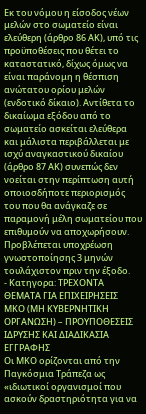Εκ του νόμου η είσοδος νέων μελών στο σωματείο είναι ελεύθερη (άρθρο 86 ΑΚ), υπό τις προϋποθέσεις που θέτει το καταστατικό, δίχως όμως να είναι παράνομη η θέσπιση ανώτατου ορίου μελών (ενδοτικό δίκαιο). Αντίθετα το δικαίωμα εξόδου από το σωματείο ασκείται ελεύθερα και μάλιστα περιβάλλεται με ισχύ αναγκαστικού δικαίου (άρθρο 87 ΑΚ) συνεπώς δεν νοείται στην περίπτωση αυτή οποιοσδήποτε περιορισμός του που θα ανάγκαζε σε παραμονή μέλη σωματείου που επιθυμούν να αποχωρήσουν. Προβλέπεται υποχρέωση γνωστοποίησης 3 μηνών τουλάχιστον πριν την έξοδο.
- Κατηγορα: ΤΡΕΧΟΝΤΑ ΘΕΜΑΤΑ ΓΙΑ ΕΠΙΧΕΙΡΗΣΕΙΣ
ΜΚΟ (ΜΗ ΚΥΒΕΡΝΗΤΙΚΗ ΟΡΓΑΝΩΣΗ) – ΠΡΟΥΠΟΘΕΣΕΙΣ ΙΔΡΥΣΗΣ ΚΑΙ ΔΙΑΔΙΚΑΣΙΑ ΕΓΓΡΑΦΗΣ
Οι MΚΟ ορίζονται από την Παγκόσμια Τράπεζα ως «ιδιωτικοί οργανισμοί που ασκούν δραστηριότητα για να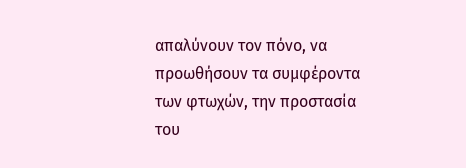απαλύνουν τον πόνο, να προωθήσουν τα συμφέροντα των φτωχών, την προστασία του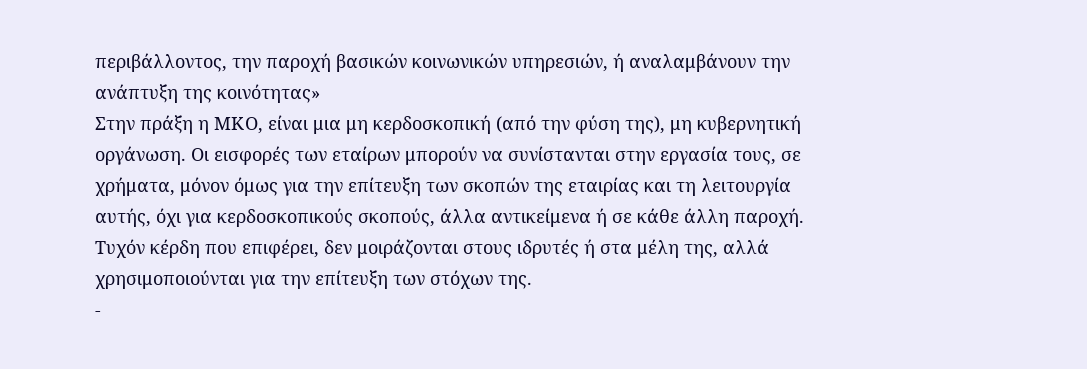περιβάλλοντος, την παροχή βασικών κοινωνικών υπηρεσιών, ή αναλαμβάνουν την ανάπτυξη της κοινότητας»
Στην πράξη η ΜΚΟ, είναι μια μη κερδοσκοπική (από την φύση της), μη κυβερνητική οργάνωση. Οι εισφορές των εταίρων μπορούν να συνίστανται στην εργασία τους, σε χρήματα, μόνον όμως για την επίτευξη των σκοπών της εταιρίας και τη λειτουργία αυτής, όχι για κερδοσκοπικούς σκοπούς, άλλα αντικείμενα ή σε κάθε άλλη παροχή. Τυχόν κέρδη που επιφέρει, δεν μοιράζονται στους ιδρυτές ή στα μέλη της, αλλά χρησιμοποιούνται για την επίτευξη των στόχων της.
-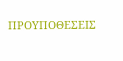ΠΡΟΥΠΟΘΕΣΕΙΣ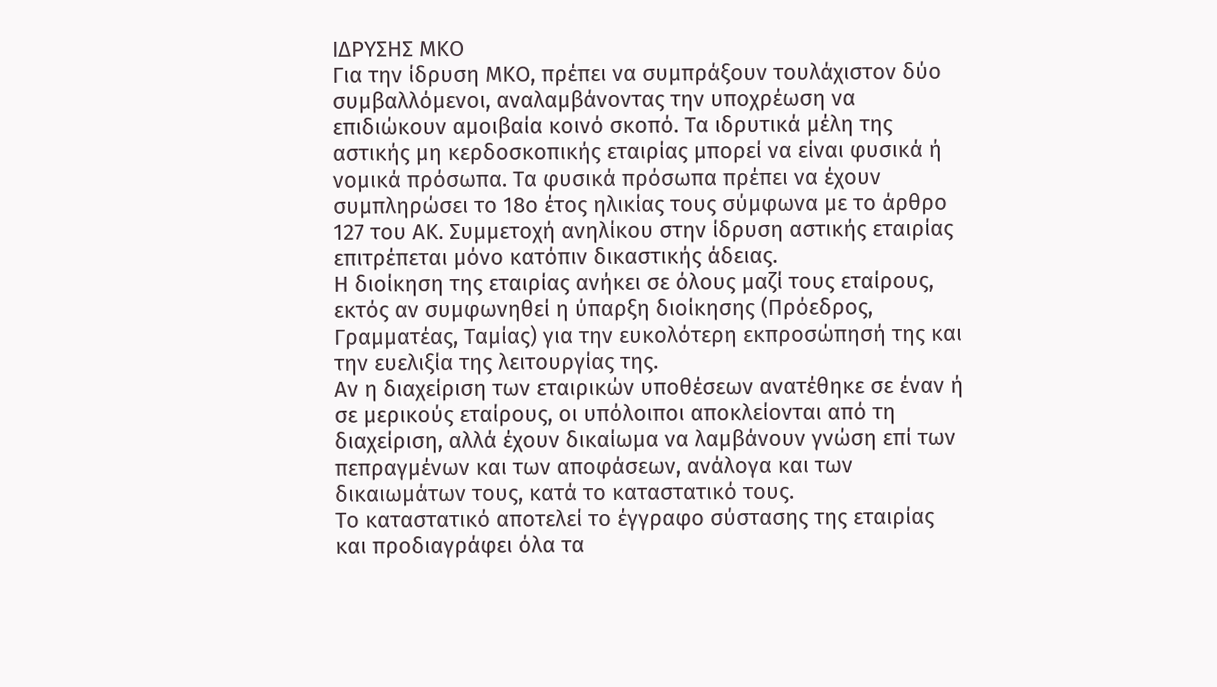ΙΔΡΥΣΗΣ ΜΚΟ
Για την ίδρυση ΜΚΟ, πρέπει να συμπράξουν τουλάχιστον δύο συμβαλλόμενοι, αναλαμβάνοντας την υποχρέωση να επιδιώκουν αμοιβαία κοινό σκοπό. Τα ιδρυτικά μέλη της αστικής μη κερδοσκοπικής εταιρίας μπορεί να είναι φυσικά ή νομικά πρόσωπα. Τα φυσικά πρόσωπα πρέπει να έχουν συμπληρώσει το 18ο έτος ηλικίας τους σύμφωνα με το άρθρο 127 του ΑΚ. Συμμετοχή ανηλίκου στην ίδρυση αστικής εταιρίας επιτρέπεται μόνο κατόπιν δικαστικής άδειας.
Η διοίκηση της εταιρίας ανήκει σε όλους μαζί τους εταίρους, εκτός αν συμφωνηθεί η ύπαρξη διοίκησης (Πρόεδρος, Γραμματέας, Ταμίας) για την ευκολότερη εκπροσώπησή της και την ευελιξία της λειτουργίας της.
Αν η διαχείριση των εταιρικών υποθέσεων ανατέθηκε σε έναν ή σε μερικούς εταίρους, οι υπόλοιποι αποκλείονται από τη διαχείριση, αλλά έχουν δικαίωμα να λαμβάνουν γνώση επί των πεπραγμένων και των αποφάσεων, ανάλογα και των δικαιωμάτων τους, κατά το καταστατικό τους.
Το καταστατικό αποτελεί το έγγραφο σύστασης της εταιρίας και προδιαγράφει όλα τα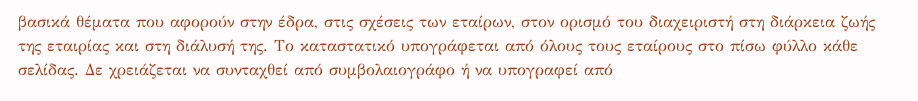βασικά θέματα που αφορούν στην έδρα, στις σχέσεις των εταίρων, στον ορισμό του διαχειριστή στη διάρκεια ζωής της εταιρίας και στη διάλυσή της. Το καταστατικό υπογράφεται από όλους τους εταίρους στο πίσω φύλλο κάθε σελίδας. Δε χρειάζεται να συνταχθεί από συμβολαιογράφο ή να υπογραφεί από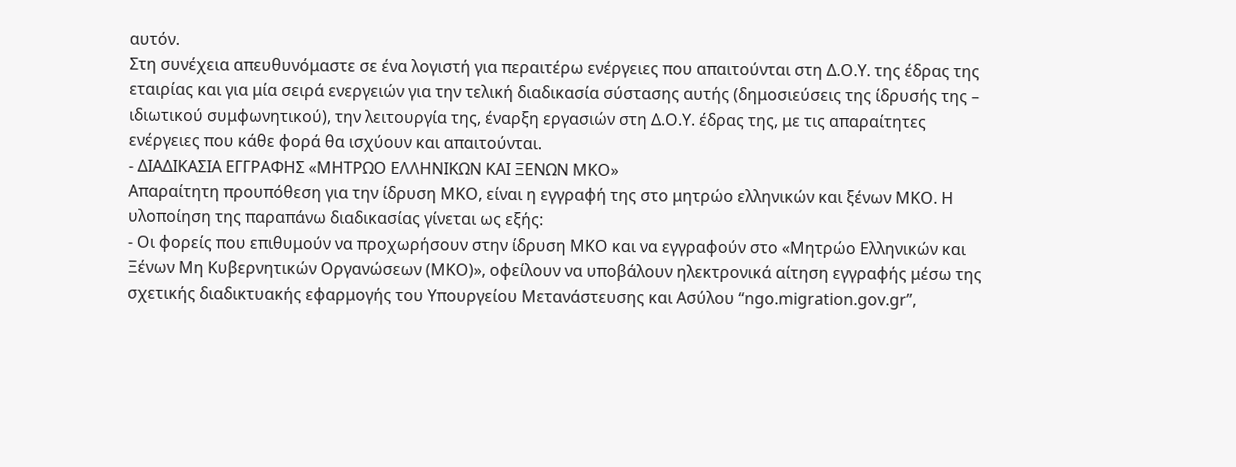αυτόν.
Στη συνέχεια απευθυνόμαστε σε ένα λογιστή για περαιτέρω ενέργειες που απαιτούνται στη Δ.Ο.Υ. της έδρας της εταιρίας και για μία σειρά ενεργειών για την τελική διαδικασία σύστασης αυτής (δημοσιεύσεις της ίδρυσής της – ιδιωτικού συμφωνητικού), την λειτουργία της, έναρξη εργασιών στη Δ.Ο.Υ. έδρας της, με τις απαραίτητες ενέργειες που κάθε φορά θα ισχύουν και απαιτούνται.
- ΔΙΑΔΙΚΑΣΙΑ ΕΓΓΡΑΦΗΣ «ΜΗΤΡΩΟ ΕΛΛΗΝΙΚΩΝ ΚΑΙ ΞΕΝΩΝ ΜΚΟ»
Απαραίτητη προυπόθεση για την ίδρυση ΜΚΟ, είναι η εγγραφή της στο μητρώο ελληνικών και ξένων ΜΚΟ. Η υλοποίηση της παραπάνω διαδικασίας γίνεται ως εξής:
- Οι φορείς που επιθυμούν να προχωρήσουν στην ίδρυση ΜΚΟ και να εγγραφούν στο «Μητρώο Ελληνικών και Ξένων Μη Κυβερνητικών Οργανώσεων (ΜΚΟ)», οφείλουν να υποβάλουν ηλεκτρονικά αίτηση εγγραφής μέσω της σχετικής διαδικτυακής εφαρμογής του Υπουργείου Μετανάστευσης και Ασύλου “ngo.migration.gov.gr”,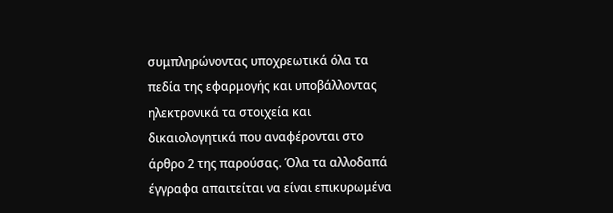συμπληρώνοντας υποχρεωτικά όλα τα πεδία της εφαρμογής και υποβάλλοντας ηλεκτρονικά τα στοιχεία και δικαιολογητικά που αναφέρονται στο άρθρο 2 της παρούσας. Όλα τα αλλοδαπά έγγραφα απαιτείται να είναι επικυρωμένα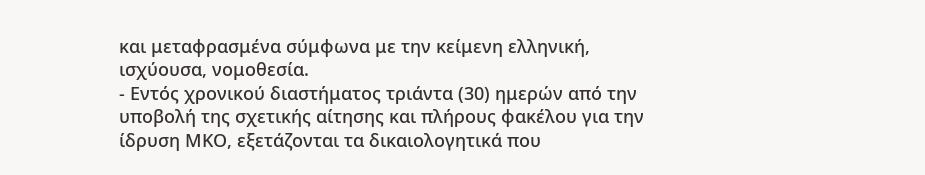και μεταφρασμένα σύμφωνα με την κείμενη ελληνική, ισχύουσα, νομοθεσία.
- Εντός χρονικού διαστήματος τριάντα (30) ημερών από την υποβολή της σχετικής αίτησης και πλήρους φακέλου για την ίδρυση ΜΚΟ, εξετάζονται τα δικαιολογητικά που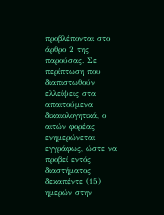προβλέπονται στο άρθρο 2 της παρούσας. Σε περίπτωση που διαπιστωθούν ελλείψεις στα απαιτούμενα δικαιολογητικά, ο αιτών φορέας ενημερώνεται εγγράφως, ώστε να προβεί εντός διαστήματος δεκαπέντε (15) ημερών στην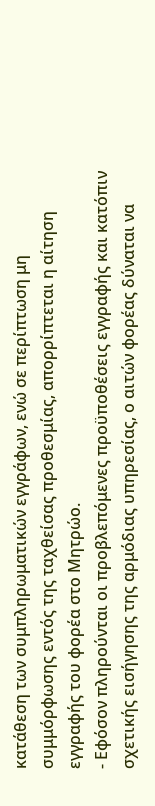κατάθεση των συμπληρωματικών εγγράφων, ενώ σε περίπτωση μη συμμόρφωσης εντός της ταχθείσας προθεσμίας, απορρίπτεται η αίτηση εγγραφής του φορέα στο Μητρώο.
- Εφόσον πληρούνται οι προβλεπόμενες προϋποθέσεις εγγραφής και κατόπιν σχετικής εισήγησης της αρμόδιας υπηρεσίας, ο αιτών φορέας δύναται να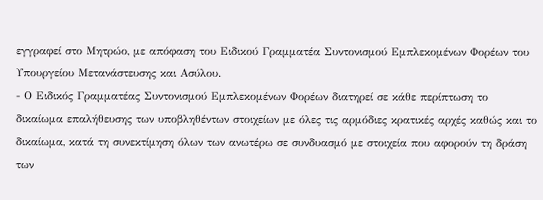εγγραφεί στο Μητρώο, με απόφαση του Ειδικού Γραμματέα Συντονισμού Εμπλεκομένων Φορέων του Υπουργείου Μετανάστευσης και Ασύλου.
- Ο Ειδικός Γραμματέας Συντονισμού Εμπλεκομένων Φορέων διατηρεί σε κάθε περίπτωση το δικαίωμα επαλήθευσης των υποβληθέντων στοιχείων με όλες τις αρμόδιες κρατικές αρχές καθώς και το δικαίωμα, κατά τη συνεκτίμηση όλων των ανωτέρω σε συνδυασμό με στοιχεία που αφορούν τη δράση των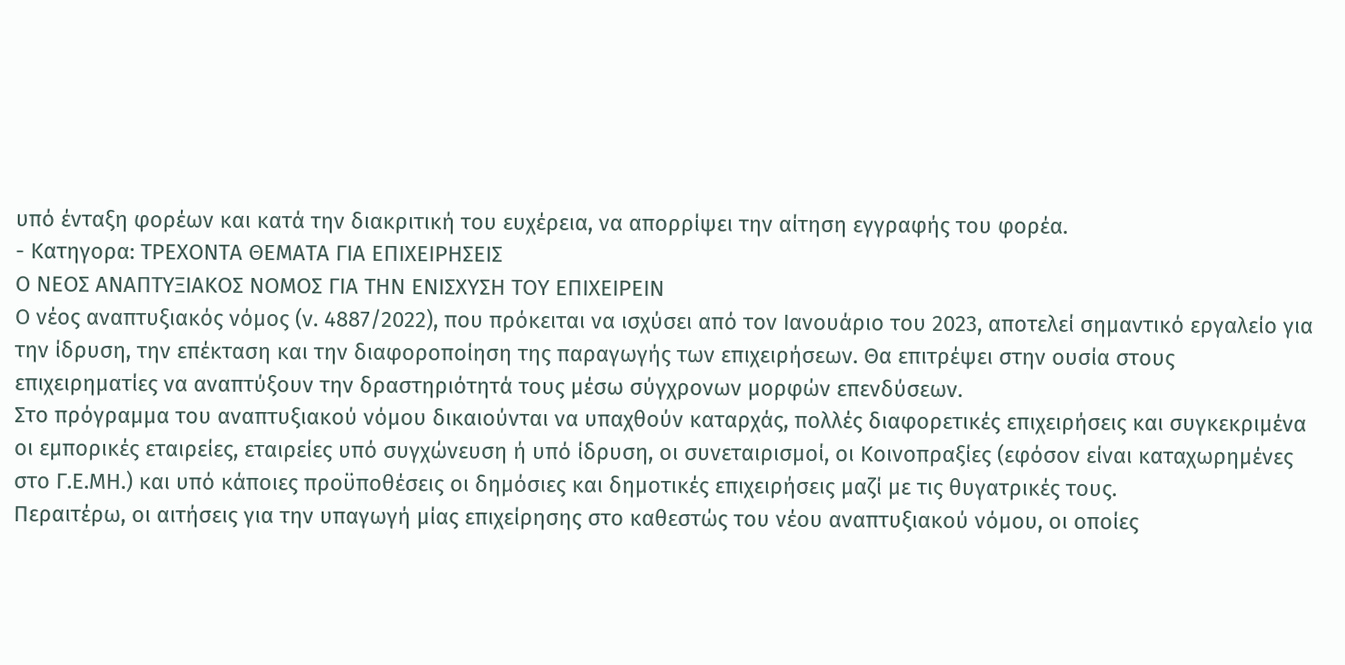υπό ένταξη φορέων και κατά την διακριτική του ευχέρεια, να απορρίψει την αίτηση εγγραφής του φορέα.
- Κατηγορα: ΤΡΕΧΟΝΤΑ ΘΕΜΑΤΑ ΓΙΑ ΕΠΙΧΕΙΡΗΣΕΙΣ
Ο ΝΕΟΣ ΑΝΑΠΤΥΞΙΑΚΟΣ ΝΟΜΟΣ ΓΙΑ ΤΗΝ ΕΝΙΣΧΥΣΗ ΤΟΥ ΕΠΙΧΕΙΡΕΙΝ
Ο νέος αναπτυξιακός νόμος (ν. 4887/2022), που πρόκειται να ισχύσει από τον Ιανουάριο του 2023, αποτελεί σημαντικό εργαλείο για την ίδρυση, την επέκταση και την διαφοροποίηση της παραγωγής των επιχειρήσεων. Θα επιτρέψει στην ουσία στους επιχειρηματίες να αναπτύξουν την δραστηριότητά τους μέσω σύγχρονων μορφών επενδύσεων.
Στο πρόγραμμα του αναπτυξιακού νόμου δικαιούνται να υπαχθούν καταρχάς, πολλές διαφορετικές επιχειρήσεις και συγκεκριμένα οι εμπορικές εταιρείες, εταιρείες υπό συγχώνευση ή υπό ίδρυση, οι συνεταιρισμοί, οι Κοινοπραξίες (εφόσον είναι καταχωρημένες στο Γ.Ε.ΜΗ.) και υπό κάποιες προϋποθέσεις οι δημόσιες και δημοτικές επιχειρήσεις μαζί με τις θυγατρικές τους.
Περαιτέρω, οι αιτήσεις για την υπαγωγή μίας επιχείρησης στο καθεστώς του νέου αναπτυξιακού νόμου, οι οποίες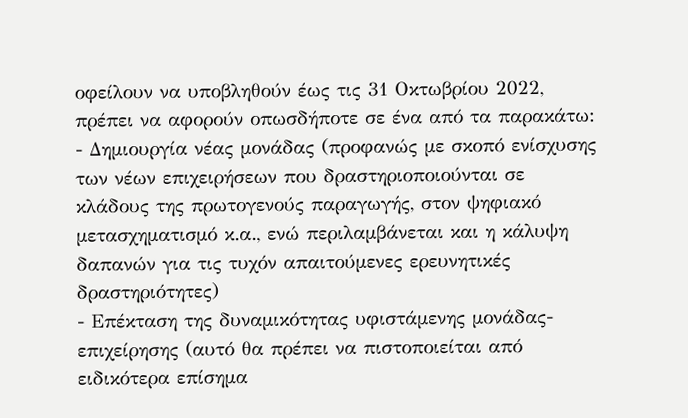οφείλουν να υποβληθούν έως τις 31 Οκτωβρίου 2022, πρέπει να αφορούν οπωσδήποτε σε ένα από τα παρακάτω:
- Δημιουργία νέας μονάδας (προφανώς με σκοπό ενίσχυσης των νέων επιχειρήσεων που δραστηριοποιούνται σε κλάδους της πρωτογενούς παραγωγής, στον ψηφιακό μετασχηματισμό κ.α., ενώ περιλαμβάνεται και η κάλυψη δαπανών για τις τυχόν απαιτούμενες ερευνητικές δραστηριότητες)
- Επέκταση της δυναμικότητας υφιστάμενης μονάδας-επιχείρησης (αυτό θα πρέπει να πιστοποιείται από ειδικότερα επίσημα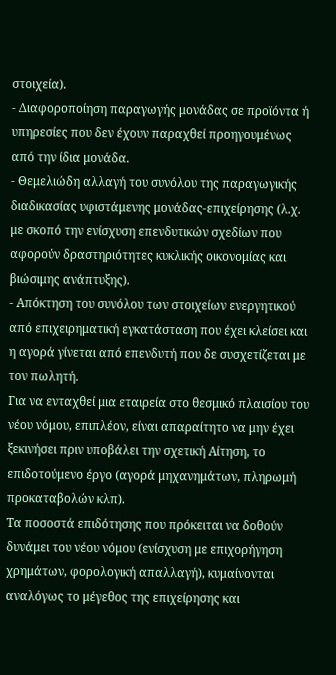στοιχεία).
- Διαφοροποίηση παραγωγής μονάδας σε προϊόντα ή υπηρεσίες που δεν έχουν παραχθεί προηγουμένως από την ίδια μονάδα.
- Θεμελιώδη αλλαγή του συνόλου της παραγωγικής διαδικασίας υφιστάμενης μονάδας-επιχείρησης (λ.χ. με σκοπό την ενίσχυση επενδυτικών σχεδίων που αφορούν δραστηριότητες κυκλικής οικονομίας και βιώσιμης ανάπτυξης).
- Απόκτηση του συνόλου των στοιχείων ενεργητικού από επιχειρηματική εγκατάσταση που έχει κλείσει και η αγορά γίνεται από επενδυτή που δε συσχετίζεται με τον πωλητή.
Για να ενταχθεί μια εταιρεία στο θεσμικό πλαισίου του νέου νόμου, επιπλέον, είναι απαραίτητο να μην έχει ξεκινήσει πριν υποβάλει την σχετική Αίτηση, το επιδοτούμενο έργο (αγορά μηχανημάτων, πληρωμή προκαταβολών κλπ).
Τα ποσοστά επιδότησης που πρόκειται να δοθούν δυνάμει του νέου νόμου (ενίσχυση με επιχορήγηση χρημάτων, φορολογική απαλλαγή), κυμαίνονται αναλόγως το μέγεθος της επιχείρησης και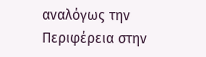αναλόγως την Περιφέρεια στην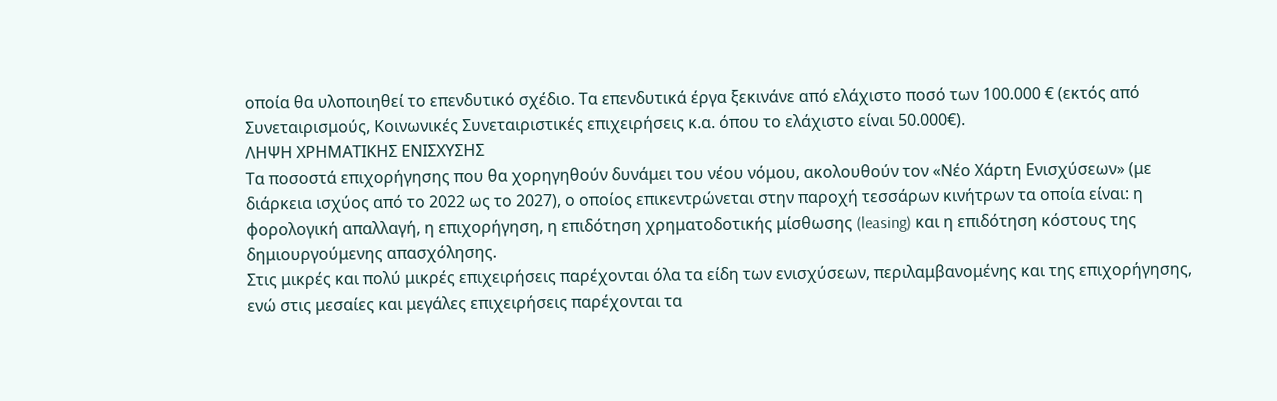οποία θα υλοποιηθεί το επενδυτικό σχέδιο. Τα επενδυτικά έργα ξεκινάνε από ελάχιστο ποσό των 100.000 € (εκτός από Συνεταιρισμούς, Κοινωνικές Συνεταιριστικές επιχειρήσεις κ.α. όπου το ελάχιστο είναι 50.000€).
ΛΗΨΗ ΧΡΗΜΑΤΙΚΗΣ ΕΝΙΣΧΥΣΗΣ
Τα ποσοστά επιχορήγησης που θα χορηγηθούν δυνάμει του νέου νόμου, ακολουθούν τον «Νέο Χάρτη Ενισχύσεων» (με διάρκεια ισχύος από το 2022 ως το 2027), ο οποίος επικεντρώνεται στην παροχή τεσσάρων κινήτρων τα οποία είναι: η φορολογική απαλλαγή, η επιχορήγηση, η επιδότηση χρηματοδοτικής μίσθωσης (leasing) και η επιδότηση κόστους της δημιουργούμενης απασχόλησης.
Στις μικρές και πολύ μικρές επιχειρήσεις παρέχονται όλα τα είδη των ενισχύσεων, περιλαμβανομένης και της επιχορήγησης, ενώ στις μεσαίες και μεγάλες επιχειρήσεις παρέχονται τα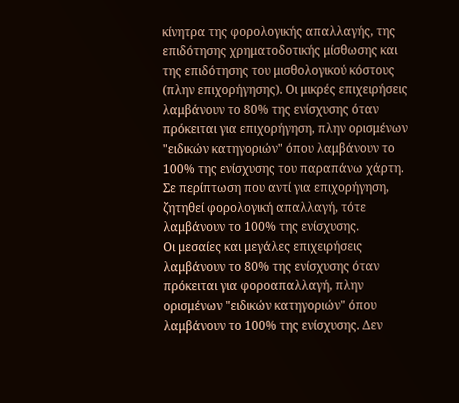κίνητρα της φορολογικής απαλλαγής, της επιδότησης χρηματοδοτικής μίσθωσης και της επιδότησης του μισθολογικού κόστους (πλην επιχορήγησης). Οι μικρές επιχειρήσεις λαμβάνουν το 80% της ενίσχυσης όταν πρόκειται για επιχορήγηση, πλην ορισμένων "ειδικών κατηγοριών" όπου λαμβάνουν το 100% της ενίσχυσης του παραπάνω χάρτη. Σε περίπτωση που αντί για επιχορήγηση, ζητηθεί φορολογική απαλλαγή, τότε λαμβάνουν το 100% της ενίσχυσης.
Οι μεσαίες και μεγάλες επιχειρήσεις λαμβάνουν το 80% της ενίσχυσης όταν πρόκειται για φοροαπαλλαγή, πλην ορισμένων "ειδικών κατηγοριών" όπου λαμβάνουν το 100% της ενίσχυσης. Δεν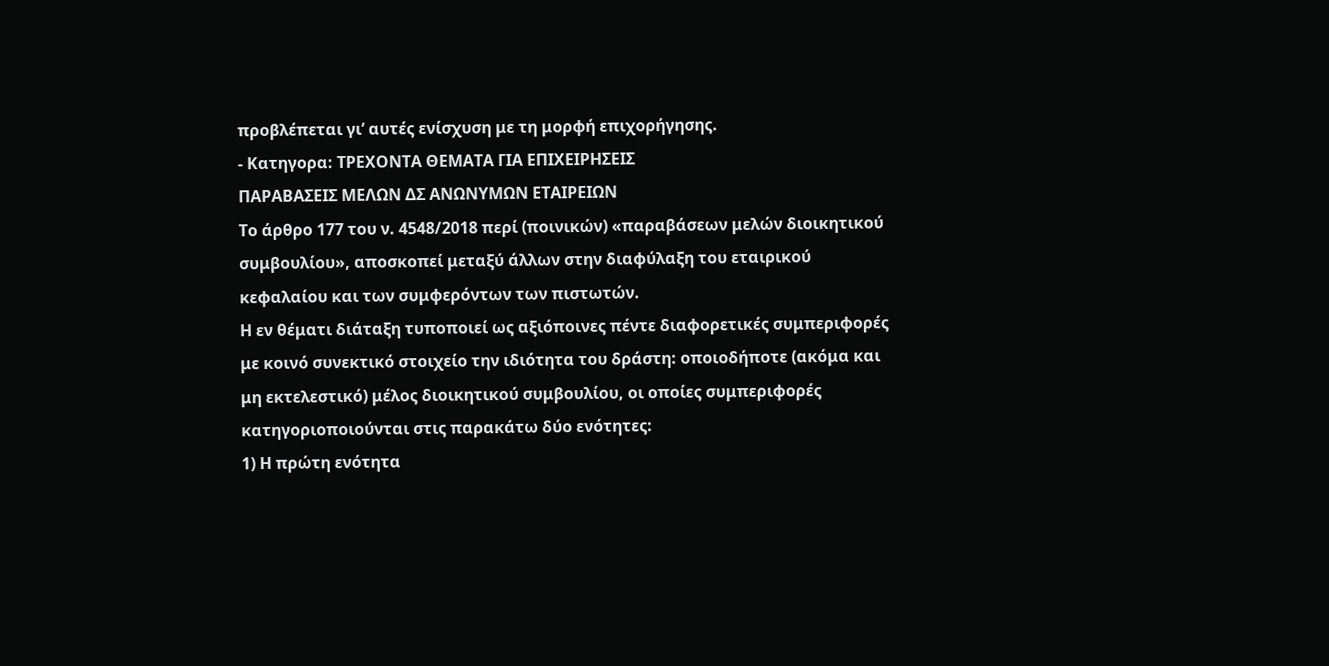προβλέπεται γι’ αυτές ενίσχυση με τη μορφή επιχορήγησης.
- Κατηγορα: ΤΡΕΧΟΝΤΑ ΘΕΜΑΤΑ ΓΙΑ ΕΠΙΧΕΙΡΗΣΕΙΣ
ΠΑΡΑΒΑΣΕΙΣ ΜΕΛΩΝ ΔΣ ΑΝΩΝΥΜΩΝ ΕΤΑΙΡΕΙΩΝ
Το άρθρο 177 του ν. 4548/2018 περί (ποινικών) «παραβάσεων μελών διοικητικού συμβουλίου», αποσκοπεί μεταξύ άλλων στην διαφύλαξη του εταιρικού κεφαλαίου και των συμφερόντων των πιστωτών.
Η εν θέματι διάταξη τυποποιεί ως αξιόποινες πέντε διαφορετικές συμπεριφορές με κοινό συνεκτικό στοιχείο την ιδιότητα του δράστη: οποιοδήποτε (ακόμα και μη εκτελεστικό) μέλος διοικητικού συμβουλίου, οι οποίες συμπεριφορές κατηγοριοποιούνται στις παρακάτω δύο ενότητες:
1) Η πρώτη ενότητα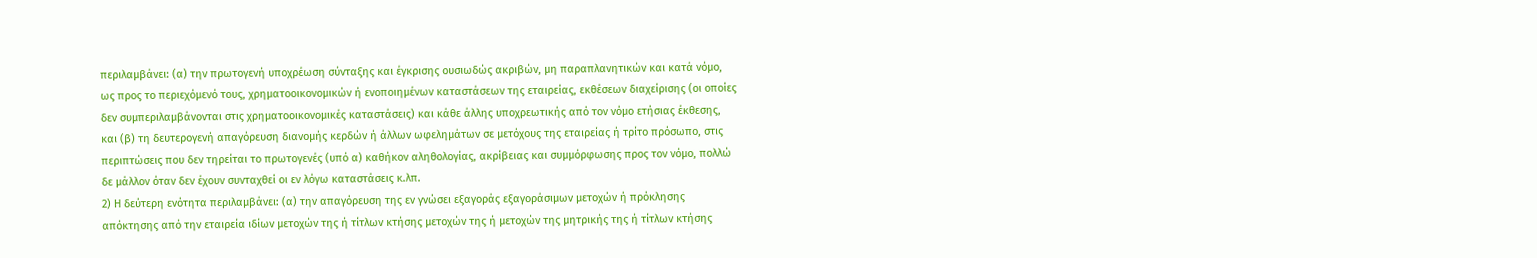περιλαμβάνει: (α) την πρωτογενή υποχρέωση σύνταξης και έγκρισης ουσιωδώς ακριβών, μη παραπλανητικών και κατά νόμο, ως προς το περιεχόμενό τους, χρηματοοικονομικών ή ενοποιημένων καταστάσεων της εταιρείας, εκθέσεων διαχείρισης (οι οποίες δεν συμπεριλαμβάνονται στις χρηματοοικονομικές καταστάσεις) και κάθε άλλης υποχρεωτικής από τον νόμο ετήσιας έκθεσης, και (β) τη δευτερογενή απαγόρευση διανομής κερδών ή άλλων ωφελημάτων σε μετόχους της εταιρείας ή τρίτο πρόσωπο, στις περιπτώσεις που δεν τηρείται το πρωτογενές (υπό α) καθήκον αληθολογίας, ακρίβειας και συμμόρφωσης προς τον νόμο, πολλώ δε μάλλον όταν δεν έχουν συνταχθεί οι εν λόγω καταστάσεις κ.λπ.
2) Η δεύτερη ενότητα περιλαμβάνει: (α) την απαγόρευση της εν γνώσει εξαγοράς εξαγοράσιμων μετοχών ή πρόκλησης απόκτησης από την εταιρεία ιδίων μετοχών της ή τίτλων κτήσης μετοχών της ή μετοχών της μητρικής της ή τίτλων κτήσης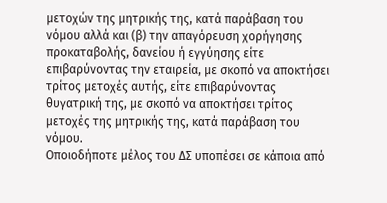μετοχών της μητρικής της, κατά παράβαση του νόμου αλλά και (β) την απαγόρευση χορήγησης προκαταβολής, δανείου ή εγγύησης είτε επιβαρύνοντας την εταιρεία, με σκοπό να αποκτήσει τρίτος μετοχές αυτής, είτε επιβαρύνοντας θυγατρική της, με σκοπό να αποκτήσει τρίτος μετοχές της μητρικής της, κατά παράβαση του νόμου.
Οποιοδήποτε μέλος του ΔΣ υποπέσει σε κάποια από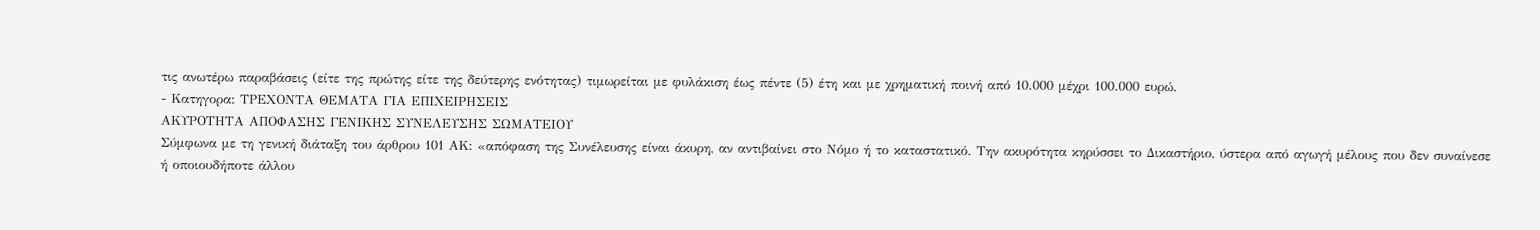τις ανωτέρω παραβάσεις (είτε της πρώτης είτε της δεύτερης ενότητας) τιμωρείται με φυλάκιση έως πέντε (5) έτη και με χρηματική ποινή από 10.000 μέχρι 100.000 ευρώ.
- Κατηγορα: ΤΡΕΧΟΝΤΑ ΘΕΜΑΤΑ ΓΙΑ ΕΠΙΧΕΙΡΗΣΕΙΣ
ΑΚΥΡΟΤΗΤΑ ΑΠΟΦΑΣΗΣ ΓΕΝΙΚΗΣ ΣΥΝΕΛΕΥΣΗΣ ΣΩΜΑΤΕΙΟΥ
Σύμφωνα με τη γενική διάταξη του άρθρου 101 ΑΚ: «απόφαση της Συνέλευσης είναι άκυρη, αν αντιβαίνει στο Νόμο ή το καταστατικό. Την ακυρότητα κηρύσσει το Δικαστήριο, ύστερα από αγωγή μέλους που δεν συναίνεσε ή οποιουδήποτε άλλου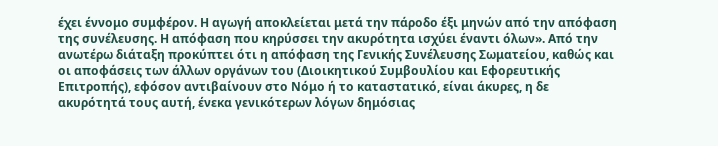έχει έννομο συμφέρον. Η αγωγή αποκλείεται μετά την πάροδο έξι μηνών από την απόφαση της συνέλευσης. Η απόφαση που κηρύσσει την ακυρότητα ισχύει έναντι όλων». Από την ανωτέρω διάταξη προκύπτει ότι η απόφαση της Γενικής Συνέλευσης Σωματείου, καθώς και οι αποφάσεις των άλλων οργάνων του (Διοικητικού Συμβουλίου και Εφορευτικής Επιτροπής), εφόσον αντιβαίνουν στο Νόμο ή το καταστατικό, είναι άκυρες, η δε ακυρότητά τους αυτή, ένεκα γενικότερων λόγων δημόσιας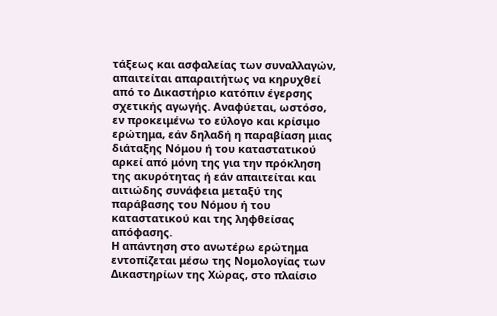τάξεως και ασφαλείας των συναλλαγών, απαιτείται απαραιτήτως να κηρυχθεί από το Δικαστήριο κατόπιν έγερσης σχετικής αγωγής. Αναφύεται, ωστόσο, εν προκειμένω το εύλογο και κρίσιμο ερώτημα, εάν δηλαδή η παραβίαση μιας διάταξης Νόμου ή του καταστατικού αρκεί από μόνη της για την πρόκληση της ακυρότητας ή εάν απαιτείται και αιτιώδης συνάφεια μεταξύ της παράβασης του Νόμου ή του καταστατικού και της ληφθείσας απόφασης.
Η απάντηση στο ανωτέρω ερώτημα εντοπίζεται μέσω της Νομολογίας των Δικαστηρίων της Χώρας, στο πλαίσιο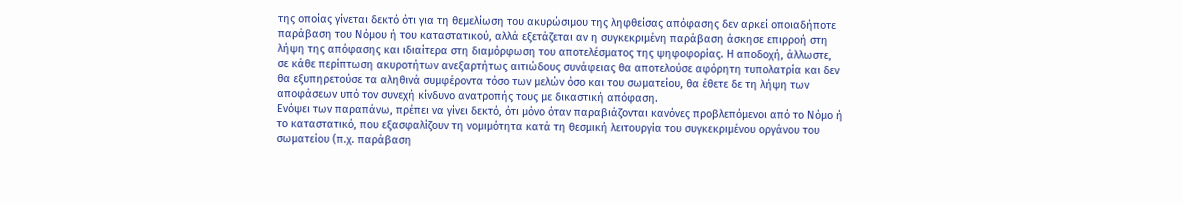της οποίας γίνεται δεκτό ότι για τη θεμελίωση του ακυρώσιμου της ληφθείσας απόφασης δεν αρκεί οποιαδήποτε παράβαση του Νόμου ή του καταστατικού, αλλά εξετάζεται αν η συγκεκριμένη παράβαση άσκησε επιρροή στη λήψη της απόφασης και ιδιαίτερα στη διαμόρφωση του αποτελέσματος της ψηφοφορίας. Η αποδοχή, άλλωστε, σε κάθε περίπτωση ακυροτήτων ανεξαρτήτως αιτιώδους συνάφειας θα αποτελούσε αφόρητη τυπολατρία και δεν θα εξυπηρετούσε τα αληθινά συμφέροντα τόσο των μελών όσο και του σωματείου, θα έθετε δε τη λήψη των αποφάσεων υπό τον συνεχή κίνδυνο ανατροπής τους με δικαστική απόφαση.
Ενόψει των παραπάνω, πρέπει να γίνει δεκτό, ότι μόνο όταν παραβιάζονται κανόνες προβλεπόμενοι από το Νόμο ή το καταστατικό, που εξασφαλίζουν τη νομιμότητα κατά τη θεσμική λειτουργία του συγκεκριμένου οργάνου του σωματείου (π.χ. παράβαση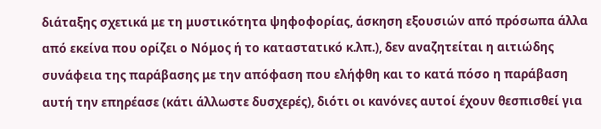διάταξης σχετικά με τη μυστικότητα ψηφοφορίας, άσκηση εξουσιών από πρόσωπα άλλα από εκείνα που ορίζει ο Νόμος ή το καταστατικό κ.λπ.), δεν αναζητείται η αιτιώδης συνάφεια της παράβασης με την απόφαση που ελήφθη και το κατά πόσο η παράβαση αυτή την επηρέασε (κάτι άλλωστε δυσχερές), διότι οι κανόνες αυτοί έχουν θεσπισθεί για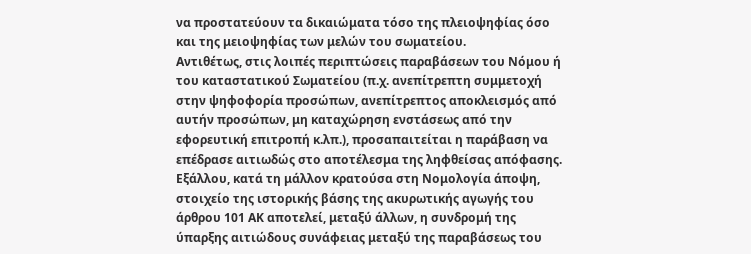να προστατεύουν τα δικαιώματα τόσο της πλειοψηφίας όσο και της μειοψηφίας των μελών του σωματείου.
Αντιθέτως, στις λοιπές περιπτώσεις παραβάσεων του Νόμου ή του καταστατικού Σωματείου (π.χ. ανεπίτρεπτη συμμετοχή στην ψηφοφορία προσώπων, ανεπίτρεπτος αποκλεισμός από αυτήν προσώπων, μη καταχώρηση ενστάσεως από την εφορευτική επιτροπή κ.λπ.), προσαπαιτείται η παράβαση να επέδρασε αιτιωδώς στο αποτέλεσμα της ληφθείσας απόφασης. Εξάλλου, κατά τη μάλλον κρατούσα στη Νομολογία άποψη, στοιχείο της ιστορικής βάσης της ακυρωτικής αγωγής του άρθρου 101 ΑΚ αποτελεί, μεταξύ άλλων, η συνδρομή της ύπαρξης αιτιώδους συνάφειας μεταξύ της παραβάσεως του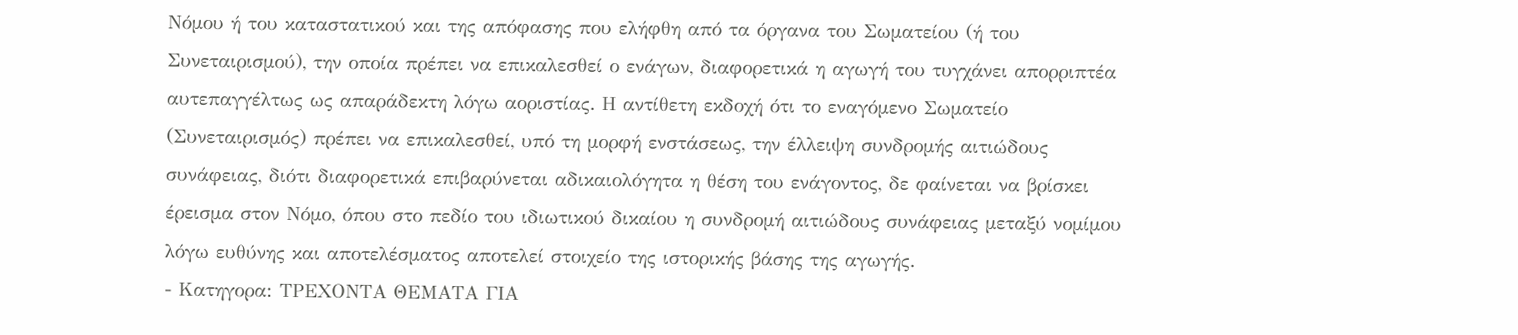Νόμου ή του καταστατικού και της απόφασης που ελήφθη από τα όργανα του Σωματείου (ή του Συνεταιρισμού), την οποία πρέπει να επικαλεσθεί ο ενάγων, διαφορετικά η αγωγή του τυγχάνει απορριπτέα αυτεπαγγέλτως ως απαράδεκτη λόγω αοριστίας. Η αντίθετη εκδοχή ότι το εναγόμενο Σωματείο (Συνεταιρισμός) πρέπει να επικαλεσθεί, υπό τη μορφή ενστάσεως, την έλλειψη συνδρομής αιτιώδους συνάφειας, διότι διαφορετικά επιβαρύνεται αδικαιολόγητα η θέση του ενάγοντος, δε φαίνεται να βρίσκει έρεισμα στον Νόμο, όπου στο πεδίο του ιδιωτικού δικαίου η συνδρομή αιτιώδους συνάφειας μεταξύ νομίμου λόγω ευθύνης και αποτελέσματος αποτελεί στοιχείο της ιστορικής βάσης της αγωγής.
- Κατηγορα: ΤΡΕΧΟΝΤΑ ΘΕΜΑΤΑ ΓΙΑ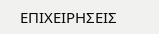ΕΠΙΧΕΙΡΗΣΕΙΣ